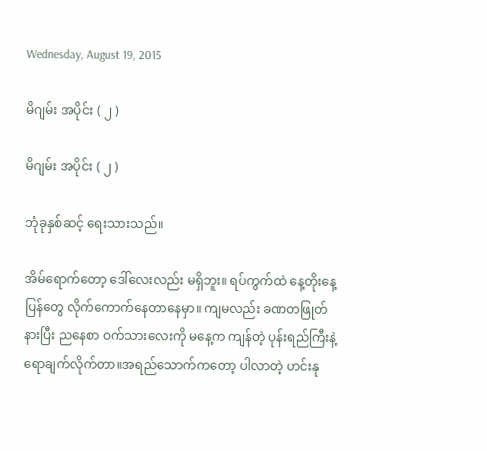Wednesday, August 19, 2015

မိဂျမ်း အပိုင်း ( ၂ )

မိဂျမ်း အပိုင်း ( ၂ )

ဘုံခုနှစ်ဆင့် ရေးသားသည်။

အိမ်ရောက်တော့ ဒေါ်လေးလည်း မရှိဘူး။ ရပ်ကွက်ထဲ နေ့တိုးနေ့ပြန်တွေ လိုက်ကောက်နေတာနေမှာ။ ကျမလည်း ခဏတဖြုတ်နားပြီး ညနေစာ ဝက်သားလေးကို မနေ့က ကျန်တဲ့ ပုန်းရည်ကြီးနဲ့ ရောချက်လိုက်တာ။အရည်သောက်ကတော့ ပါလာတဲ့ ဟင်းနု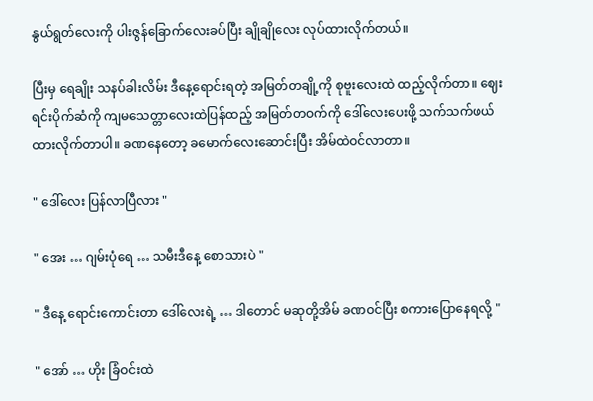နွယ်ရွတ်လေးကို ပါးဇွန်ခြောက်လေးခပ်ပြီး ချိုချိုလေး လုပ်ထားလိုက်တယ်။

ပြီးမှ ရေချိုး သနပ်ခါးလိမ်း ဒီနေ့ရောင်းရတဲ့ အမြတ်တချို့ကို စုဗူးလေးထဲ ထည့်လိုက်တာ။ ဈေးရင်းပိုက်ဆံကို ကျမသေတ္တာလေးထဲပြန်ထည့် အမြတ်တဝက်ကို ဒေါ်လေးပေးဖို့ သက်သက်ဖယ်ထားလိုက်တာပါ။ ခဏနေတော့ ခမောက်လေးဆောင်းပြီး အိမ်ထဲဝင်လာတာ။

" ဒေါ်လေး ပြန်လာပြီလား "

" အေး … ဂျမ်းပုံရေ … သမီးဒီနေ့ စောသားပဲ "

" ဒီနေ့ ရောင်းကောင်းတာ ဒေါ်လေးရဲ့ … ဒါတောင် မဆုတို့အိမ် ခဏဝင်ပြီး စကားပြောနေရလို့ "

" အော် … ဟိုး ခြံဝင်းထဲ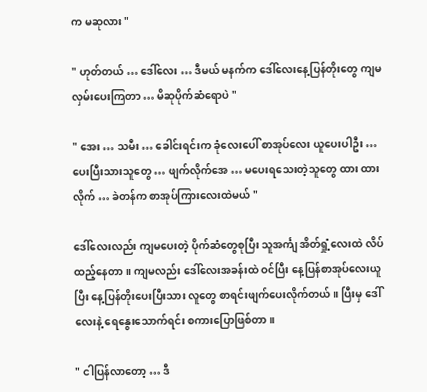က မဆုလား "

" ဟုတ်တယ် … ဒေါ်လေး … ဒီမယ် မနက်က ဒေါ်လေးနေ့ပြန်တိုးတွေ ကျမလှမ်းပေးကြတာ … မိဆုပိုက်ဆံရောပဲ "

" အေး … သမီး … ခေါင်းရင်းက ခုံလေးပေါ် စာအုပ်လေး ယူပေးပါဦး … ပေးပြီးသားသူတွေ … ဖျက်လိုက်အေ … မပေးရသေးတဲ့သူတွေ ထား ထားလိုက် … ခဲတန်က စာအုပ်ကြားလေးထဲမယ် "

ဒေါ်လေးလည်း ကျမပေးတဲ့ ပိုက်ဆံတွေစုပြီး သူအင်္ကျ အိတ်ရှုံ့လေးထဲ လိပ်ထည့်နေတာ။ ကျမလည်း ဒေါ်လေးအခန်းထဲ ဝင်ပြီး နေ့ပြန်စာအုပ်လေးယူပြီး နေ့ပြန်တိုးပေးပြီးသား လူတွေ စာရင်းဖျက်ပေးလိုက်တယ်။ ပြီးမှ ဒေါ်လေးနဲ့ ရေနွေးသောက်ရင်း စကားပြောဖြစ်တာ။

" ငါပြန်လာတော့ … ဒီ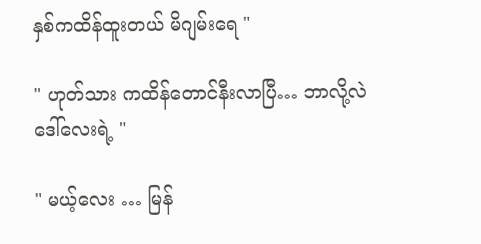နှစ်ကထိန်ထူးတယ် မိဂျမ်းရေ "

" ဟုတ်သား ကထိန်တောင်နီးလာပြီ… ဘာလို့လဲ ဒေါ်လေးရဲ့ "

" မယ့်လေး … မြန်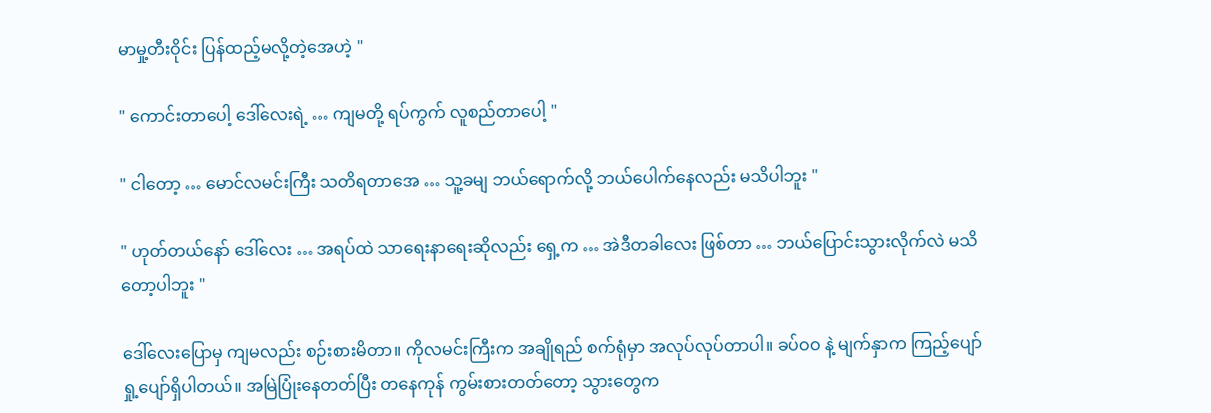မာမှု့တီးဝိုင်း ပြန်ထည့်မလို့တဲ့အေဟဲ့ "

" ကောင်းတာပေါ့ ဒေါ်လေးရဲ့ … ကျမတို့ ရပ်ကွက် လူစည်တာပေါ့ "

" ငါတော့ … မောင်လမင်းကြီး သတိရတာအေ … သူ့ခမျ ဘယ်ရောက်လို့ ဘယ်ပေါက်နေလည်း မသိပါဘူး "

" ဟုတ်တယ်နော် ဒေါ်လေး … အရပ်ထဲ သာရေးနာရေးဆိုလည်း ရှေ့က … အဲဒီတခါလေး ဖြစ်တာ … ဘယ်ပြောင်းသွားလိုက်လဲ မသိတော့ပါဘူး "

ဒေါ်လေးပြောမှ ကျမလည်း စဉ်းစားမိတာ။ ကိုလမင်းကြီးက အချိုရည် စက်ရုံမှာ အလုပ်လုပ်တာပါ။ ခပ်ဝဝ နဲ့ မျက်နှာက ကြည့်ပျော်ရှု့ပျော်ရှိပါတယ်။ အမြဲပြုံးနေတတ်ပြီး တနေကုန် ကွမ်းစားတတ်တော့ သွားတွေက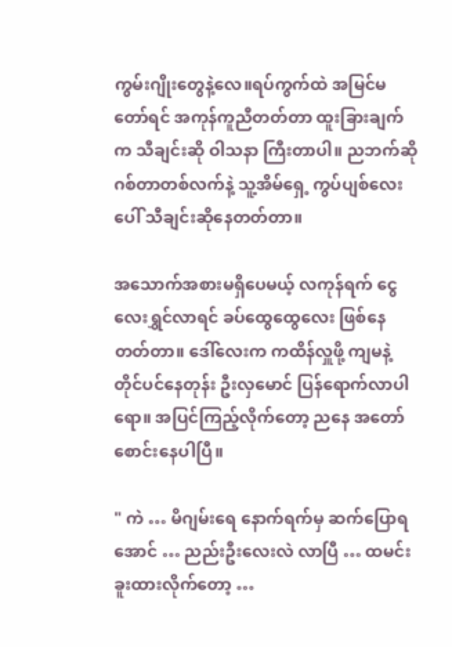ကွမ်းဂျိုးတွေနဲ့လေ။ရပ်ကွက်ထဲ အမြင်မတော်ရင် အကုန်ကူညီတတ်တာ ထူးခြားချက်က သီချင်းဆို ဝါသနာ ကြီးတာပါ။ ညဘက်ဆို ဂစ်တာတစ်လက်နဲ့ သူ့အိမ်ရှေ့ ကွပ်ပျစ်လေးပေါ် သီချင်းဆိုနေတတ်တာ။

အသောက်အစားမရှိပေမယ့် လကုန်ရက် ငွေလေးရွှင်လာရင် ခပ်ထွေထွေလေး ဖြစ်နေတတ်တာ။ ဒေါ်လေးက ကထိန်လှူဖို့ ကျမနဲ့တိုင်ပင်နေတုန်း ဦးလှမောင် ပြန်ရောက်လာပါရော။ အပြင်ကြည့်လိုက်တော့ ညနေ အတော်စောင်းနေပါပြီ။

" ကဲ … မိဂျမ်းရေ နောက်ရက်မှ ဆက်ပြောရအောင် … ညည်းဦးလေးလဲ လာပြီ … ထမင်းခူးထားလိုက်တော့ …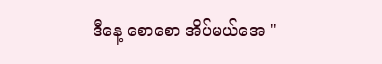ဒီနေ့ စောစော အိပ်မယ်အေ "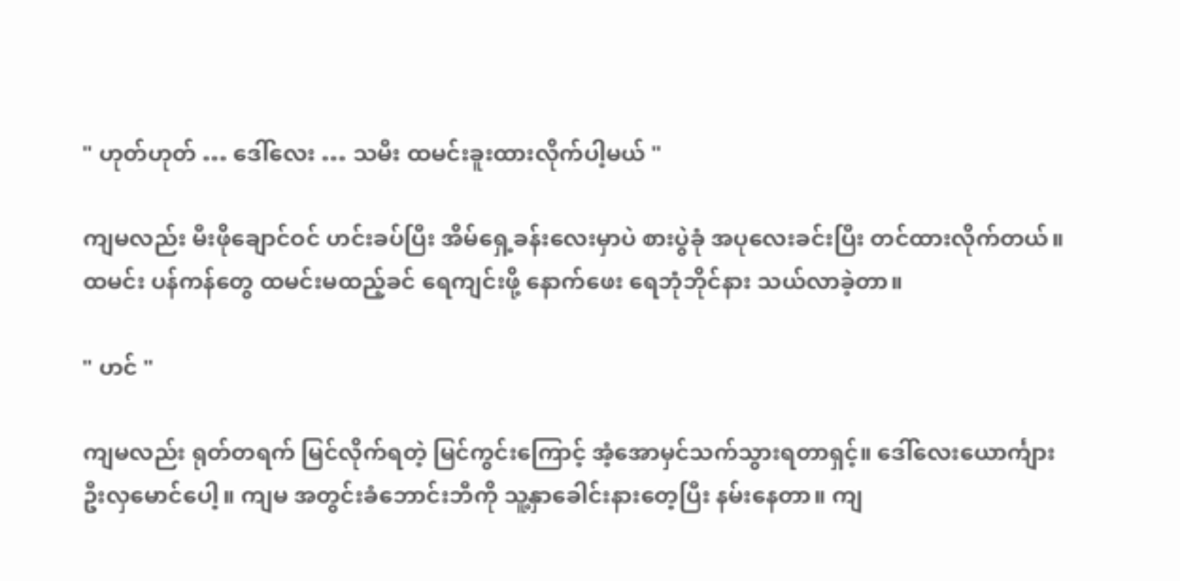" ဟုတ်ဟုတ် … ဒေါ်လေး … သမီး ထမင်းခူးထားလိုက်ပါ့မယ် "

ကျမလည်း မီးဖိုချောင်ဝင် ဟင်းခပ်ပြီး အိမ်ရှေ့ခန်းလေးမှာပဲ စားပွဲခုံ အပုလေးခင်းပြီး တင်ထားလိုက်တယ်။ထမင်း ပန်ကန်တွေ ထမင်းမထည့်ခင် ရေကျင်းဖို့ နောက်ဖေး ရေဘုံဘိုင်နား သယ်လာခဲ့တာ။

" ဟင် "

ကျမလည်း ရုတ်တရက် မြင်လိုက်ရတဲ့ မြင်ကွင်းကြောင့် အံ့အောမှင်သက်သွားရတာရှင့်။ ဒေါ်လေးယောင်္ကျား ဦးလှမောင်ပေါ့။ ကျမ အတွင်းခံဘောင်းဘီကို သူ့နှာခေါင်းနားတေ့ပြီး နမ်းနေတာ။ ကျ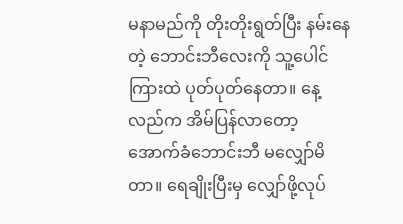မနာမည်ကို တိုးတိုးရွတ်ပြီး နမ်းနေတဲ့ ဘောင်းဘီလေးကို သူ့ပေါင်ကြားထဲ ပုတ်ပုတ်နေတာ။ နေ့လည်က အိမ်ပြန်လာတော့ အောက်ခံဘောင်းဘီ မလျှော်မိတာ။ ရေချိုးပြီးမှ လျှော်ဖို့လုပ်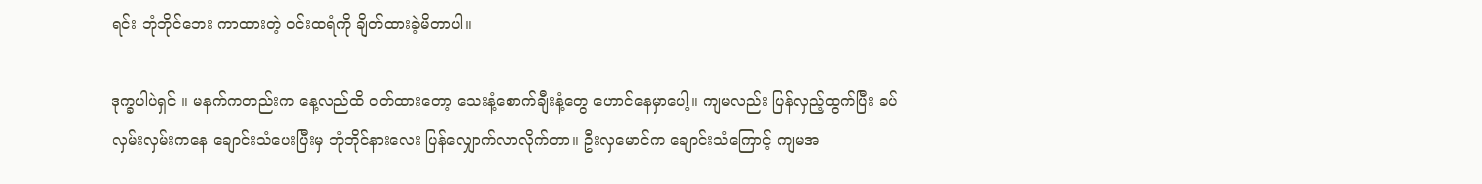ရင်း ဘုံဘိုင်ဘေး ကာထားတဲ့ ဝင်းထရံကို ချိတ်ထားခဲ့မိတာပါ။

ဒုက္ခပါပဲရှင် ။ မနက်ကတည်းက နေ့လည်ထိ ဝတ်ထားတော့ သေးနံ့စောက်ချီးနံ့တွေ ဟောင်နေမှာပေါ့။ ကျမလည်း ပြန်လှည့်ထွက်ပြီး ခပ်လှမ်းလှမ်းကနေ ချောင်းသံပေးပြီးမှ ဘုံဘိုင်နားလေး ပြန်လျှောက်လာလိုက်တာ။ ဦးလှမောင်က ချောင်းသံကြောင့် ကျမအ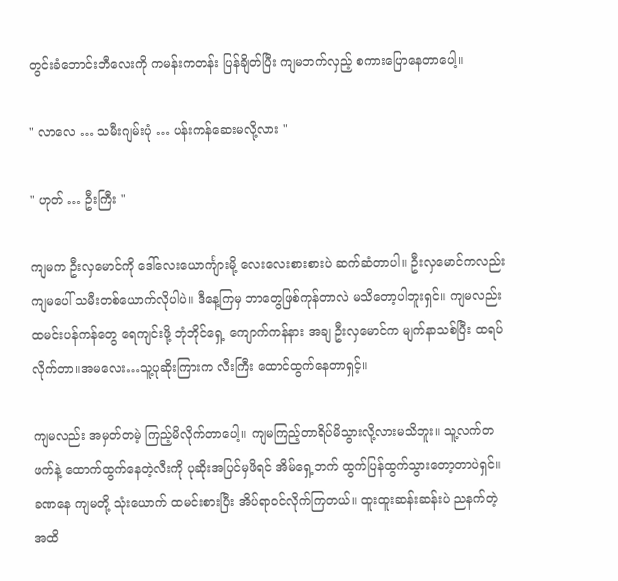တွင်းခံဘောင်းဘီလေးကို ကမန်းကတန်း ပြန်ချိတ်ပြီး ကျမဘက်လှည့် စကားပြောနေတာပေါ့။

" လာလေ … သမီးဂျမ်းပုံ … ပန်းကန်ဆေးမလို့လား "

" ဟုတ် … ဦးကြီး "

ကျမက ဦးလှမောင်ကို ဒေါ်လေးယောင်္ကျားမို့ လေးလေးစားစားပဲ ဆက်ဆံတာပါ။ ဦးလှမောင်ကလည်း ကျမပေါ် သမီးတစ်ယောက်လိုပါပဲ။ ဒီနေ့ကြမှ ဘာတွေဖြစ်ကုန်တာလဲ မသိတော့ပါဘူးရှင်။ ကျမလည်း ထမင်းပန်ကန်တွေ ရေကျင်းဖို့ ဘုံဘိုင်ရှေ့ ကျောက်ကန်နား အချ ဦးလှမောင်က မျက်နာသစ်ပြီး ထရပ်လိုက်တာ။အမလေး…သူ့ပုဆိုးကြားက လီးကြီး ထောင်ထွက်နေတာရှင့်။

ကျမလည်း အမှတ်တမဲ့ ကြည့်မိလိုက်တာပေါ့။ ကျမကြည့်တာရိပ်မိသွားလို့လားမသိဘူး။ သူ့လက်တဖက်နဲ့ ထောက်ထွက်နေတဲ့လီးကို ပုဆိုးအပြင်မှဖိရင် အိမ်ရှေ့ဘက် ထွက်ပြန်ထွက်သွားတော့တာပဲရှင်။ ခဏနေ ကျမတို့ သုံးယောက် ထမင်းစားပြီး အိပ်ရာဝင်လိုက်ကြတယ်။ ထူးထူးဆန်းဆန်းပဲ ညနက်တဲ့ အထိ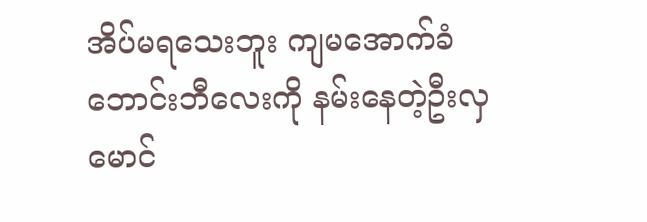အိပ်မရသေးဘူး ကျမအောက်ခံဘောင်းဘီလေးကို နမ်းနေတဲ့ဦးလှမောင်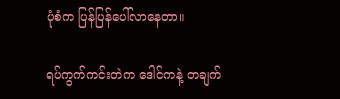ပုံစံက ပြန်ပြန်ပေါ်လာနေတာ။

ရပ်ကွက်ကင်းတဲက ဒေါင်ကနဲ့ တချက်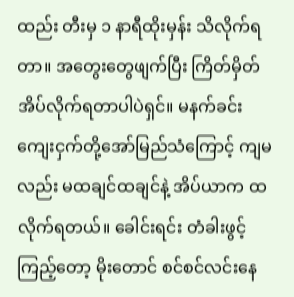ထည်း တီးမှ ၁ နာရီထိုးမှန်း သိလိုက်ရတာ။ အတွေးတွေဖျက်ပြီး ကြိတ်မှိတ်အိပ်လိုက်ရတာပါပဲရှင်။ မနက်ခင်း ကျေးငှက်တို့အော်မြည်သံကြောင့် ကျမလည်း မထချင်ထချင်နဲ့ အိပ်ယာက ထလိုက်ရတယ်။ ခေါင်းရင်း တံခါးဖွင့်ကြည့်တော့ မိုးတောင် စင်စင်လင်းနေ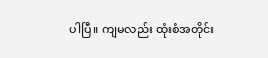ပါပြီ။ ကျမလည်း ထုံးစံအတိုင်း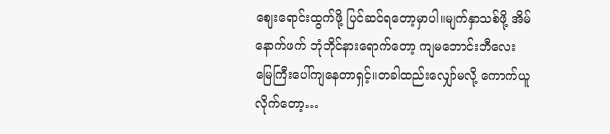ဈေးရောင်းထွက်ဖို့ ပြင်ဆင်ရတော့မှာပါ။မျက်နှာသစ်ဖို့ အိမ်နောက်ဖက် ဘုံဘိုင်နားရောက်တော့ ကျမဘောင်းဘီလေး မြေကြီးပေါ်ကျနေတာရှင့်။တခါထည်းလျှော်မလို့ ကောက်ယူလိုက်တော့…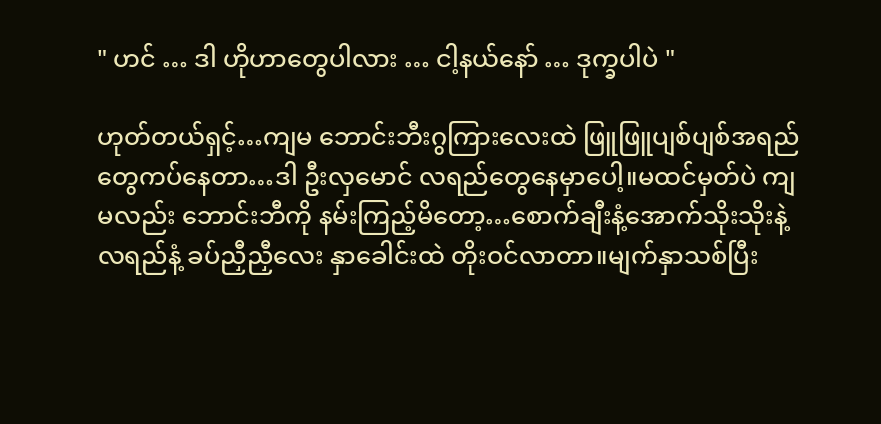" ဟင် … ဒါ ဟိုဟာတွေပါလား … ငါ့နယ်နော် … ဒုက္ခပါပဲ "

ဟုတ်တယ်ရှင့်…ကျမ ဘောင်းဘီးဂွကြားလေးထဲ ဖြူဖြူပျစ်ပျစ်အရည်တွေကပ်နေတာ…ဒါ ဦးလှမောင် လရည်တွေနေမှာပေါ့။မထင်မှတ်ပဲ ကျမလည်း ဘောင်းဘီကို နမ်းကြည့်မိတော့…စောက်ချီးနံ့အောက်သိုးသိုးနဲ့ လရည်နံ့ ခပ်ညှီညှီလေး နှာခေါင်းထဲ တိုးဝင်လာတာ။မျက်နှာသစ်ပြီး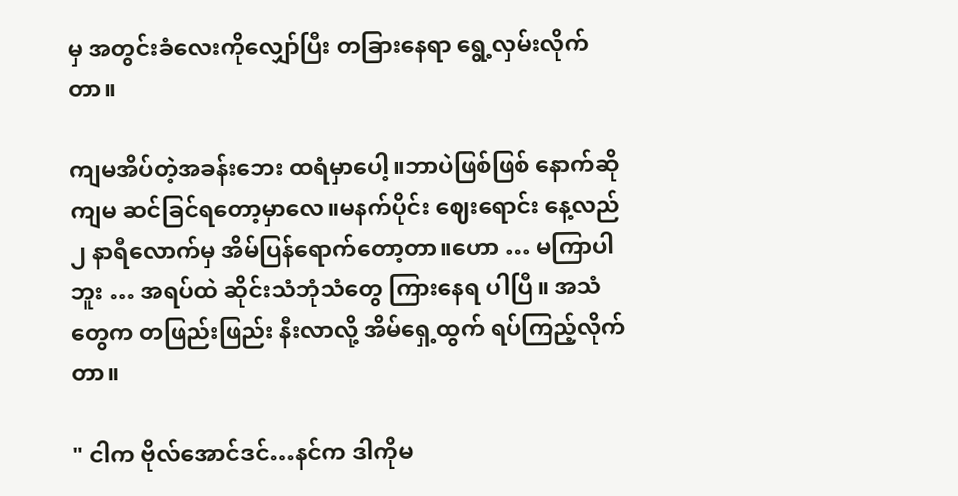မှ အတွင်းခံလေးကိုလျှော်ပြီး တခြားနေရာ ရွေ့လှမ်းလိုက်တာ။

ကျမအိပ်တဲ့အခန်းဘေး ထရံမှာပေါ့။ဘာပဲဖြစ်ဖြစ် နောက်ဆို ကျမ ဆင်ခြင်ရတော့မှာလေ။မနက်ပိုင်း ဈေးရောင်း နေ့လည် ၂ နာရီလောက်မှ အိမ်ပြန်ရောက်တော့တာ။ဟော … မကြာပါဘူး … အရပ်ထဲ ဆိုင်းသံဘုံသံတွေ ကြားနေရ ပါပြီ။ အသံတွေက တဖြည်းဖြည်း နီးလာလို့ အိမ်ရှေ့ထွက် ရပ်ကြည့်လိုက်တာ။

" ငါက ဗိုလ်အောင်ဒင်…နင်က ဒါကိုမ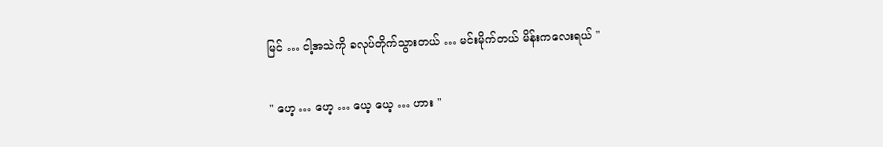မြင် … ငါ့အသဲကို ခလုပ်တိုက်သွားတယ် … မင်းမိုက်တယ် မိန်းကလေးရယ် "

" ဟေ့ … ဟေ့ … ယေ့ ယေ့ … ဟား "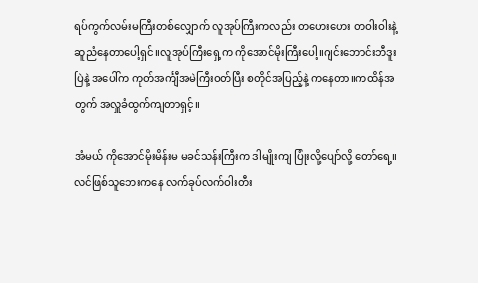ရပ်ကွက်လမ်းမကြီးတစ်လျှောက် လူအုပ်ကြီးကလည်း တဟေးဟေး တဝါးဝါးနဲ့ ဆူညံနေတာပေါ့ရှင်။လူအုပ်ကြီးရှေ့က ကိုအောင်မိုးကြီးပေါ့။ဂျင်းဘောင်းဘီဒူးပြဲနဲ့ အပေါ်က ကုတ်အင်္ကျီအမဲကြီးဝတ်ပြီး စတိုင်အပြည့်နဲ့ ကနေတာ။ကထိန်အတွက် အလှူခံထွက်ကျတာရှင့်။

အံမယ် ကိုအောင်မိုးမိန်းမ မခင်သန်းကြီးက ဒါမျိုးကျ ပြုံးလို့ပျော်လို့ တော်ရေ့။လင်ဖြစ်သူဘေးကနေ လက်ခုပ်လက်ဝါးတီး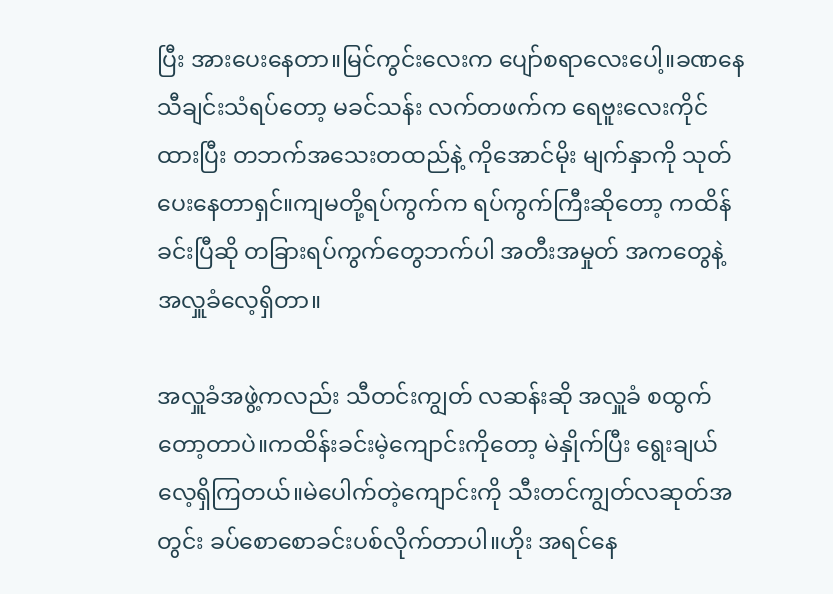ပြီး အားပေးနေတာ။မြင်ကွင်းလေးက ပျော်စရာလေးပေါ့။ခဏနေ သီချင်းသံရပ်တော့ မခင်သန်း လက်တဖက်က ရေဗူးလေးကိုင်ထားပြီး တဘက်အသေးတထည်နဲ့ ကိုအောင်မိုး မျက်နှာကို သုတ်ပေးနေတာရှင်။ကျမတို့ရပ်ကွက်က ရပ်ကွက်ကြီးဆိုတော့ ကထိန်ခင်းပြီဆို တခြားရပ်ကွက်တွေဘက်ပါ အတီးအမှုတ် အကတွေနဲ့ အလှူခံလေ့ရှိတာ။

အလှူခံအဖွဲ့ကလည်း သီတင်းကျွတ် လဆန်းဆို အလှူခံ စထွက်တော့တာပဲ။ကထိန်းခင်းမဲ့ကျောင်းကိုတော့ မဲနှိုက်ပြီး ရွေးချယ်လေ့ရှိကြတယ်။မဲပေါက်တဲ့ကျောင်းကို သီးတင်ကျွတ်လဆုတ်အတွင်း ခပ်စောစောခင်းပစ်လိုက်တာပါ။ဟိုး အရင်နေ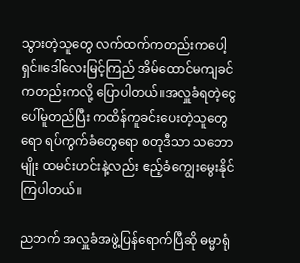သွားတဲ့သူတွေ လက်ထက်ကတည်းကပေါ့ရှင်။ဒေါ်လေးမြင့်ကြည် အိမ်ထောင်မကျခင်ကတည်းကလို့ ပြောပါတယ်။အလှူခံရတဲ့ငွေပေါ်မူတည်ပြီး ကထိန်ကူခင်းပေးတဲ့သူတွေရော ရပ်ကွက်ခံတွေရော စတုဒီသာ သဘောမျိုး ထမင်းဟင်းနဲ့လည်း ဧည့်ခံကျွေးမွေးနိုင်ကြပါတယ်။

ညဘက် အလှူခံအဖွဲ့ပြန်ရောက်ပြီဆို ဓမ္မာရုံ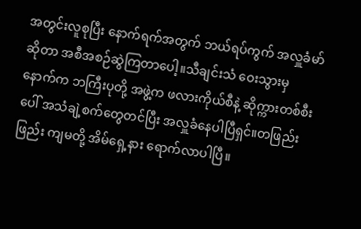အတွင်းလူစုပြီး နောက်ရက်အတွက် ဘယ်ရပ်ကွက် အလှူခံမာ်ဆိုတာ အစီအစဉ်ဆွဲကြတာပေါ့။သီချင်းသံ ဝေးသွားမှ နောက်က ဘကြီးပုတို့ အဖွဲ့က ဖလားကိုယ်စီနဲ့ ဆိုက္ကားတစ်စီးပေါ် အသံချဲ့စက်တွေတင်ပြီး အလှူခံနေပါပြီရှင်။တဖြည်းဖြည်း ကျမတို့ အိမ်ရှေ့နား ရောက်လာပါပြီ။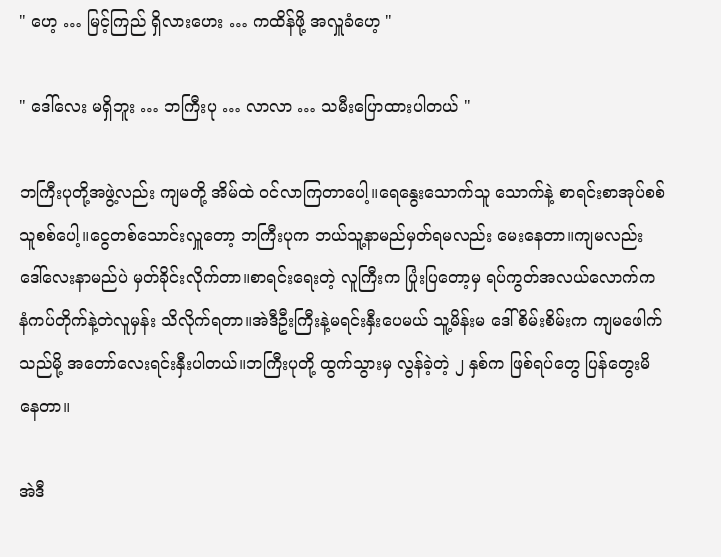" ဟေ့ … မြင့်ကြည် ရှိလားဟေး … ကထိန်ဖို့ အလှူခံဟေ့ "

" ဒေါ်လေး မရှိဘူး … ဘကြီးပု … လာလာ … သမီးပြောထားပါတယ် "

ဘကြီးပုတို့အဖွဲ့လည်း ကျမတို့ အိမ်ထဲ ဝင်လာကြတာပေါ့။ရေနွေးသောက်သူ သောက်နဲ့ စာရင်းစာအုပ်စစ်သူစစ်ပေါ့။ငွေတစ်သောင်းလှူတော့ ဘကြီးပုက ဘယ်သူ့နာမည်မှတ်ရမလည်း မေးနေတာ။ကျမလည်း ဒေါ်လေးနာမည်ပဲ မှတ်ခိုင်းလိုက်တာ။စာရင်းရေးတဲ့ လူကြီးက ပြုံးပြတော့မှ ရပ်ကွတ်အလယ်လောက်က နံကပ်တိုက်နဲ့တဲလူမှန်း သိလိုက်ရတာ။အဲဒီဦးကြီးနဲ့မရင်းနှီးပေမယ် သူ့မိန်းမ ဒေါ်စိမ်းစိမ်းက ကျမဖေါက်သည်မို့ အတော်လေးရင်းနှီးပါတယ်။ဘကြီးပုတို့ ထွက်သွားမှ လွန်ခဲ့တဲ့ ၂ နှစ်က ဖြစ်ရပ်တွေ ပြန်တွေးမိနေတာ။

အဲဒီ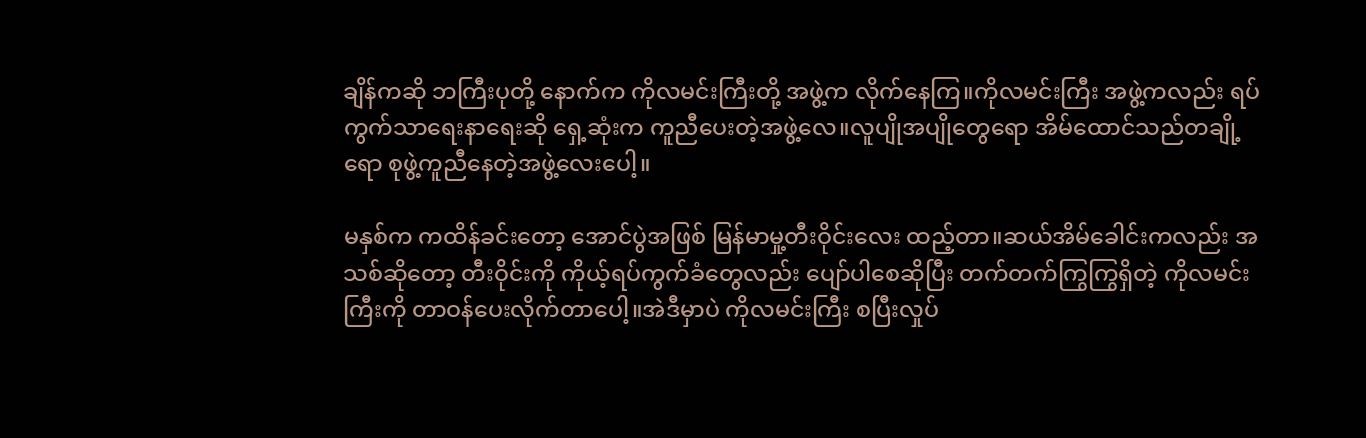ချိန်ကဆို ဘကြီးပုတို့ နောက်က ကိုလမင်းကြီးတို့ အဖွဲ့က လိုက်နေကြ။ကိုလမင်းကြီး အဖွဲ့ကလည်း ရပ်ကွက်သာရေးနာရေးဆို ရှေ့ဆုံးက ကူညီပေးတဲ့အဖွဲ့လေ။လူပျိုအပျိုတွေရော အိမ်ထောင်သည်တချို့ရော စုဖွဲ့ကူညီနေတဲ့အဖွဲ့လေးပေါ့။

မနှစ်က ကထိန်ခင်းတော့ အောင်ပွဲအဖြစ် မြန်မာမှု့တီးဝိုင်းလေး ထည့်တာ။ဆယ်အိမ်ခေါင်းကလည်း အသစ်ဆိုတော့ တီးဝိုင်းကို ကိုယ့်ရပ်ကွက်ခံတွေလည်း ပျော်ပါစေဆိုပြီး တက်တက်ကြွကြွရှိတဲ့ ကိုလမင်းကြီးကို တာဝန်ပေးလိုက်တာပေါ့။အဲဒီမှာပဲ ကိုလမင်းကြီး စပြီးလှုပ်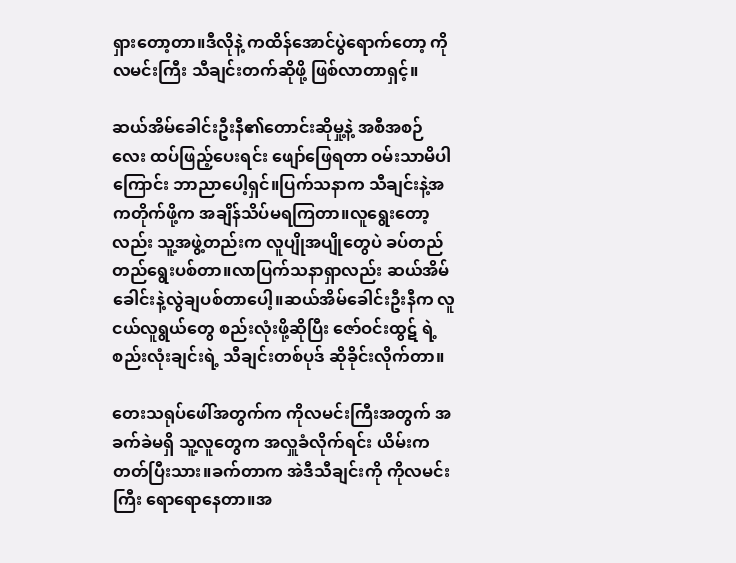ရှားတော့တာ။ဒီလိုနဲ့ ကထိန်အောင်ပွဲရောက်တော့ ကိုလမင်းကြီး သီချင်းတက်ဆိုဖို့ ဖြစ်လာတာရှင့်။

ဆယ်အိမ်ခေါင်းဦးနီ၏တောင်းဆိုမှု့နဲ့ အစီအစဉ်လေး ထပ်ဖြည့်ပေးရင်း ဖျော်ဖြေရတာ ဝမ်းသာမိပါကြောင်း ဘာညာပေါ့ရှင်။ပြက်သနာက သီချင်းနဲ့အကတိုက်ဖို့က အချိန်သိပ်မရကြတာ။လူရွေးတော့လည်း သူ့အဖွဲ့တည်းက လူပျိုအပျိုတွေပဲ ခပ်တည်တည်ရွေးပစ်တာ။လာပြက်သနာရှာလည်း ဆယ်အိမ်ခေါင်းနဲ့လွဲချပစ်တာပေါ့။ဆယ်အိမ်ခေါင်းဦးနီက လူငယ်လူရွယ်တွေ စည်းလုံးဖို့ဆိုပြီး ဇော်ဝင်းထွဋ် ရဲ့ စည်းလုံးချင်းရဲ့ သီချင်းတစ်ပုဒ် ဆိုခိုင်းလိုက်တာ။

တေးသရုပ်ဖေါ်အတွက်က ကိုလမင်းကြီးအတွက် အခက်ခဲမရှိ သူ့လူတွေက အလှူခံလိုက်ရင်း ယိမ်းကတတ်ပြီးသား။ခက်တာက အဲဒီသီချင်းကို ကိုလမင်းကြီး ရောရောနေတာ။အ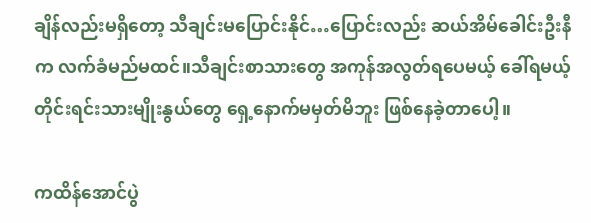ချိန်လည်းမရှိတော့ သီချင်းမပြောင်းနိုင်…ပြောင်းလည်း ဆယ်အိမ်ခေါင်းဦးနီက လက်ခံမည်မထင်။သီချင်းစာသားတွေ အကုန်အလွတ်ရပေမယ့် ခေါ်ရမယ့် တိုင်းရင်းသားမျိုးနွယ်တွေ ရှေ့နောက်မမှတ်မိဘူး ဖြစ်နေခဲ့တာပေါ့။

ကထိန်အောင်ပွဲ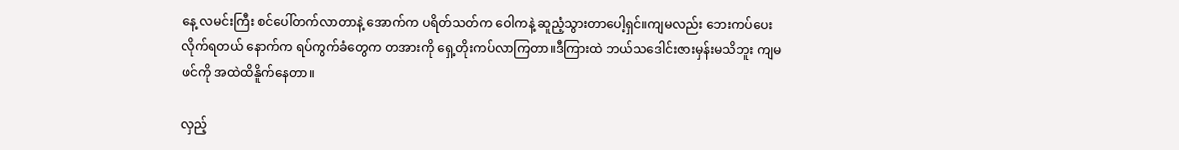နေ့ လမင်းကြီး စင်ပေါ်တက်လာတာနဲ့ အောက်က ပရိတ်သတ်က ဝေါကနဲ့ ဆူညံ့သွားတာပေါ့ရှင်။ကျမလည်း ဘေးကပ်ပေးလိုက်ရတယ် နောက်က ရပ်ကွက်ခံတွေက တအားကို ရှေ့တိုးကပ်လာကြတာ။ဒီကြားထဲ ဘယ်သဒေါင်းဇားမှန်းမသိဘူး ကျမဖင်ကို အထဲထိနိူက်နေတာ။

လှည့်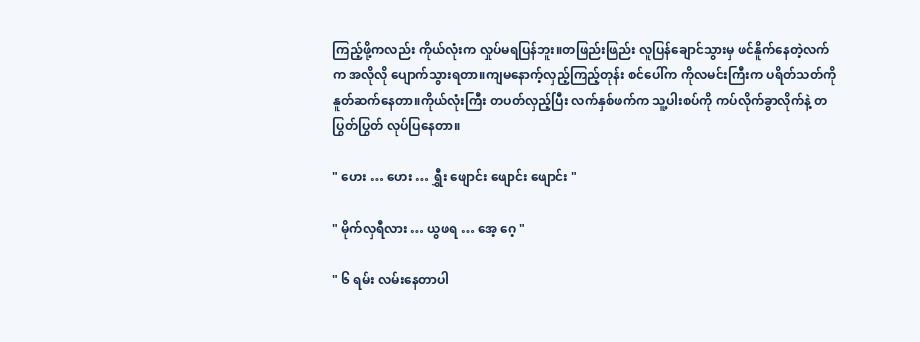ကြည့်ဖို့ကလည်း ကိုယ်လုံးက လှုပ်မရပြန်ဘူး။တဖြည်းဖြည်း လူပြန်ချောင်သွားမှ ဖင်နိူက်နေတဲ့လက်က အလိုလို ပျောက်သွားရတာ။ကျမနောက့်လှည့်ကြည့်တုန်း စင်ပေါ်က ကိုလမင်းကြီးက ပရိတ်သတ်ကို နူတ်ဆက်နေတာ။ကိုယ်လုံးကြီး တပတ်လှည့်ပြီး လက်နှစ်ဖက်က သူ့ပါးစပ်ကို ကပ်လိုက်ခွာလိုက်နဲ့ တပြွတ်ပြွတ် လုပ်ပြနေတာ။

" ဟေး … ဟေး … ရွှီး ဖျောင်း ဖျောင်း ဖျောင်း "

" မိုက်လှရီလား … ယွဖရ … အေ့ ဂေ့ "

" ၆ ရမ်း လမ်းနေတာပါ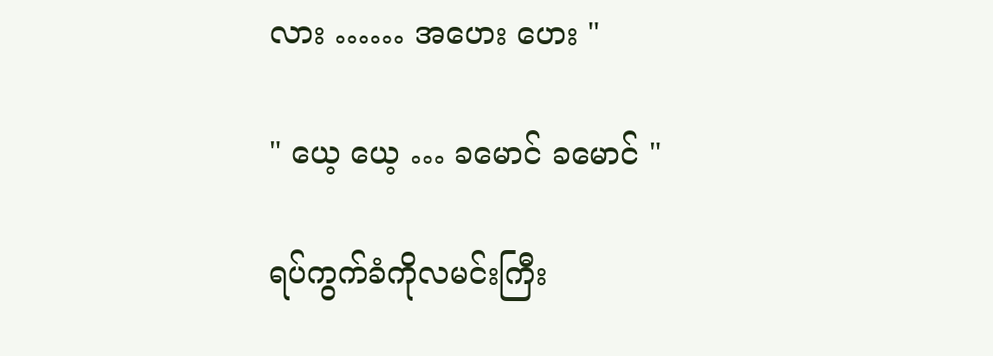လား …… အဟေး ဟေး "

" ယေ့ ယေ့ … ခမောင် ခမောင် "

ရပ်ကွက်ခံကိုလမင်းကြီး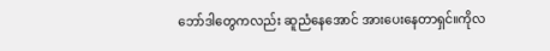ဘော်ဒါတွေကလည်း ဆူညံနေအောင် အားပေးနေတာရှင်။ကိုလ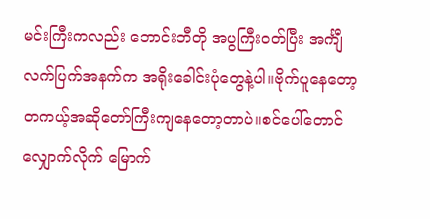မင်းကြီးကလည်း ဘောင်းဘီတို အပွကြီးဝတ်ပြီး အင်္ကျီလက်ပြက်အနက်က အရိုးခေါင်းပုံတွေနဲ့ပါ။ဗိုက်ပူနေတော့ တကယ့်အဆိုတော်ကြီးကျနေတော့တာပဲ။စင်ပေါ်တောင်လျှောက်လိုက် မြောက်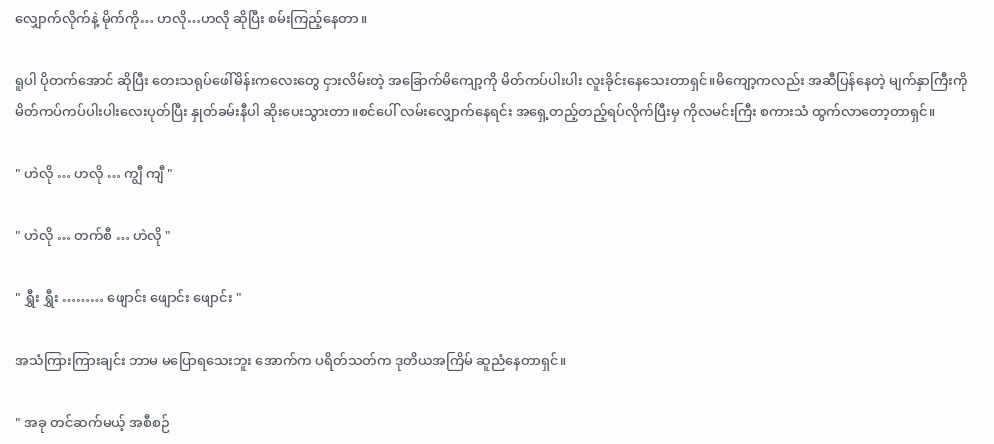လျှောက်လိုက်နဲ့ မိုက်ကို… ဟလို…ဟလို ဆိုပြီး စမ်းကြည့်နေတာ။

ရူပါ ပိုတက်အောင် ဆိုပြီး တေးသရုပ်ဖေါ်မိန်းကလေးတွေ ငှားလိမ်းတဲ့ အခြောက်မိကျော့ကို မိတ်ကပ်ပါးပါး လူးခိုင်းနေသေးတာရှင်။မိကျော့ကလည်း အဆီပြန်နေတဲ့ မျက်နှာကြီးကို မိတ်ကပ်ကပ်ပါးပါးလေးပုတ်ပြီး နှုတ်ခမ်းနီပါ ဆိုးပေးသွားတာ။စင်ပေါ် လမ်းလျှောက်နေရင်း အရှေ့တည့်တည့်ရပ်လိုက်ပြီးမှ ကိုလမင်းကြီး စကားသံ ထွက်လာတော့တာရှင်။

" ဟဲလို … ဟလို … ကျွီ ကျီ "

" ဟဲလို … တက်စီ … ဟဲလို "

" ရွှီး ရွှီး ……… ဖျောင်း ဖျောင်း ဖျောင်း "

အသံကြားကြားချင်း ဘာမ မပြောရသေးဘူး အောက်က ပရိတ်သတ်က ဒုတိယအကြိမ် ဆူညံနေတာရှင်။

" အခု တင်ဆက်မယ့် အစီစဉ်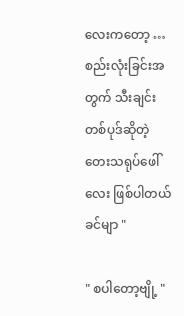လေးကတော့ … စည်းလုံးခြင်းအတွက် သီးချင်းတစ်ပုဒ်ဆိုတဲ့ တေးသရုပ်ဖေါ်လေး ဖြစ်ပါတယ် ခင်မျာ "

" စပါတော့ဗျို့ "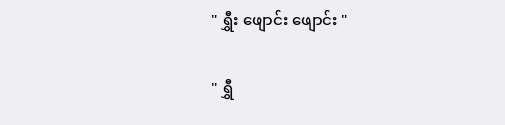" ရွှီး ဖျောင်း ဖျောင်း "

" ရွှီ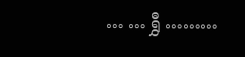… … ရွှီ ………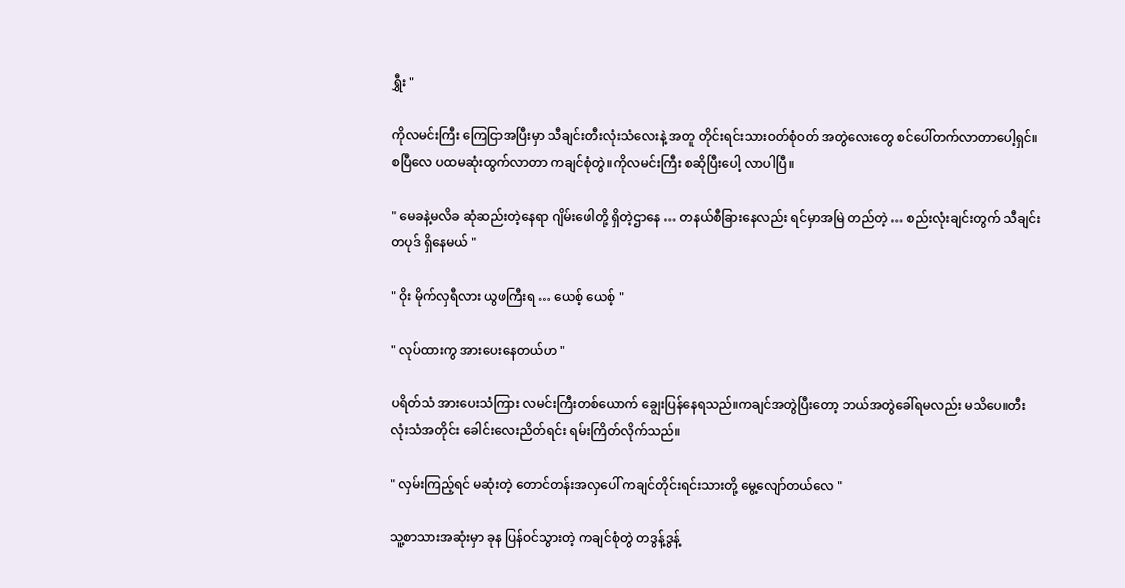ရွှီး "

ကိုလမင်းကြီး ကြေငြာအပြီးမှာ သီချင်းတီးလုံးသံလေးနဲ့ အတူ တိုင်းရင်းသားဝတ်စုံဝတ် အတွဲလေးတွေ စင်ပေါ်တက်လာတာပေါ့ရှင်။စပြီလေ ပထမဆုံးထွက်လာတာ ကချင်စုံတွဲ။ကိုလမင်းကြီး စဆိုပြီးပေါ့ လာပါပြီ။

" မေခနဲ့မလိခ ဆုံဆည်းတဲ့နေရာ ဂျိမ်းဖေါတို့ ရှိတဲ့ဌာနေ … တနယ်စီခြားနေလည်း ရင်မှာအမြဲ တည်တဲ့ … စည်းလုံးချင်းတွက် သီချင်းတပုဒ် ရှိနေမယ် "

" ဝိုး မိုက်လှရီလား ယွဖကြီးရ … ယေစ့် ယေစ့် "

" လုပ်ထားကွ အားပေးနေတယ်ဟ "

ပရိတ်သံ အားပေးသံကြား လမင်းကြီးတစ်ယောက် ချွေးပြန်နေရသည်။ကချင်အတွဲပြီးတော့ ဘယ်အတွဲခေါ်ရမလည်း မသိပေ။တီးလုံးသံအတိုင်း ခေါင်းလေးညိတ်ရင်း ရမ်းကြိတ်လိုက်သည်။

" လှမ်းကြည့်ရင် မဆုံးတဲ့ တောင်တန်းအလှပေါ် ကချင်တိုင်းရင်းသားတို့ မွေ့လျော်တယ်လေ "

သူ့စာသားအဆုံးမှာ ခုန ပြန်ဝင်သွားတဲ့ ကချင်စုံတွဲ တဒွန့်ဒွန့်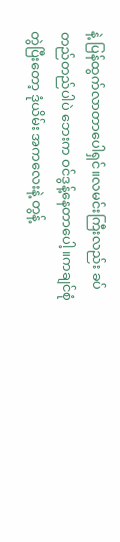နဲ့ ပြန်ထွက်လာတာပေါရှင်။လမင်းကြီးလည်း ခပ်တည်တည်ပါပဲ ဘေးက ဝင်ဒွန့်နေတာပေါ့။ကချင်စုံတွဲပြီးတော့ ဒုံယိမ်း အကလေးနဲ့ တွန့်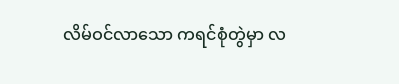လိမ်ဝင်လာသော ကရင်စုံတွဲမှာ လ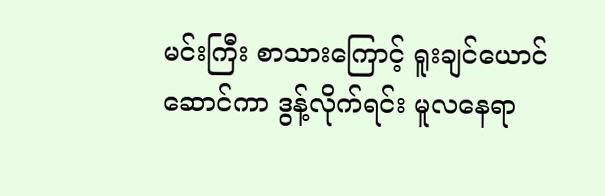မင်းကြီး စာသားကြောင့် ရူးချင်ယောင်ဆောင်ကာ ဒွန့်လိုက်ရင်း မူလနေရာ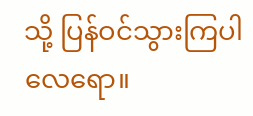သို့ ပြန်ဝင်သွားကြပါလေရော။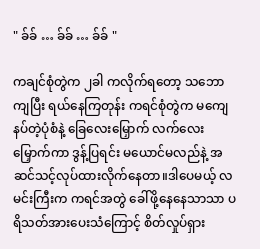" ခ်ခ် … ခ်ခ် … ခ်ခ် "

ကချင်စုံတွဲက ၂ခါ ကလိုက်ရတော့ သဘောကျပြီး ရယ်နေကြတုန်း ကရင်စုံတွဲက မကျေနပ်တဲ့ပုံစံနဲ့ ခြေလေးမြှောက် လက်လေးမြှောက်ကာ ဒွန့်ပြရင်း မယောင်မလည်နဲ့ အဆင်သင့်လုပ်ထားလိုက်နေတာ။ဒါပေမယ့် လမင်းကြီးက ကရင်အတွဲ ခေါ်ဖို့နေနေသာသာ ပရိသတ်အားပေးသံကြောင့် စိတ်လှုပ်ရှား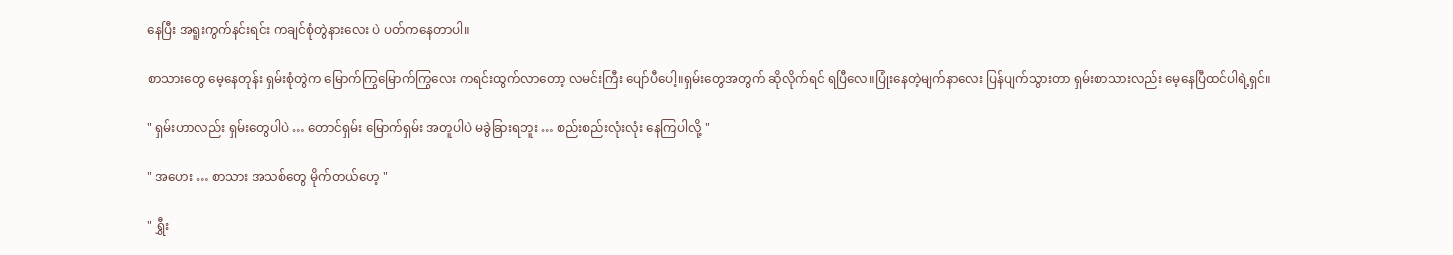နေပြီး အရူးကွက်နင်းရင်း ကချင်စုံတွဲနားလေး ပဲ ပတ်ကနေတာပါ။

စာသားတွေ မေ့နေတုန်း ရှမ်းစုံတွဲက မြောက်ကြွမြောက်ကြွလေး ကရင်းထွက်လာတော့ လမင်းကြီး ပျော်ပီပေါ့။ရှမ်းတွေအတွက် ဆိုလိုက်ရင် ရပြီလေ။ပြုံးနေတဲ့မျက်နာလေး ပြန်ပျက်သွားတာ ရှမ်းစာသားလည်း မေ့နေပြီထင်ပါရဲ့ရှင်။

" ရှမ်းဟာလည်း ရှမ်းတွေပါပဲ … တောင်ရှမ်း မြောက်ရှမ်း အတူပါပဲ မခွဲခြားရဘူး … စည်းစည်းလုံးလုံး နေကြပါလို့ "

" အဟေး … စာသား အသစ်တွေ မိုက်တယ်ဟေ့ "

" ရွှီး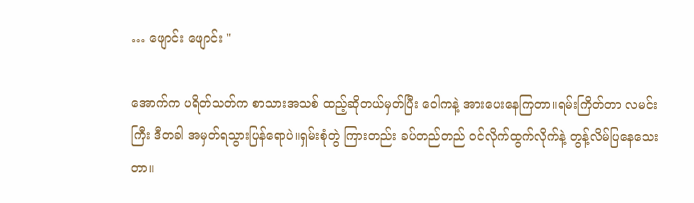… ဖျောင်း ဖျောင်း "

အောက်က ပရိတ်သတ်က စာသားအသစ် ထည့်ဆိုတယ်မှတ်ပြီး ဝေါကနဲ့ အားပေးနေကြတာ။ရမ်းကြိတ်တာ လမင်းကြီး ဒီတခါ အမှတ်ရသွားပြန်ရောပဲ။ရှမ်းစုံတွဲ ကြားတည်း ခပ်တည်တည် ဝင်လိုက်ထွက်လိုက်နဲ့ တွန့်လိမ်ပြနေသေးတာ။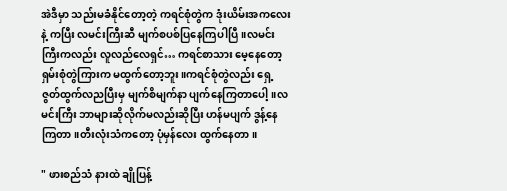အဲဒီမှာ သည်းမခံနိုင်တော့တဲ့ ကရင်စုံတွဲက ဒုံးယိမ်းအကလေးနဲ့ ကပြီး လမင်းကြီးဆီ မျက်စပစ်ပြနေကြပါပြီ။လမင်းကြီးကလည်း လူလည်လေရှင်… ကရင်စာသား မေ့နေတော့ ရှမ်းစုံတွဲကြားက မထွက်တော့ဘူး။ကရင်စုံတွဲလည်း ရှေ့ဇွတ်ထွက်လညပြီးမှ မျက်စိမျက်နာ ပျက်နေကြတာပေါ့။လမင်းကြီး ဘာများဆိုလိုက်မလည်းဆိုပြီး ဟန်မပျက် ဒွန့်နေကြတာ။တီးလုံးသံကတော့ ပုံမှန်လေး ထွက်နေတာ။

" ဖားစည်သံ နားထဲ ချိုပြန့်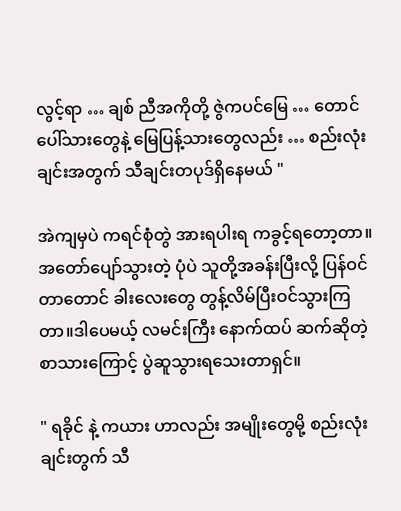လွင့်ရာ … ချစ် ညီအကိုတို့ ဇွဲကပင်မြေ … တောင်ပေါ်သားတွေနဲ့ မြေပြန့်သားတွေလည်း … စည်းလုံးချင်းအတွက် သီချင်းတပုဒ်ရှိနေမယ် "

အဲကျမှပဲ ကရင်စုံတွဲ အားရပါးရ ကခွင့်ရတော့တာ။အတော်ပျော်သွားတဲ့ ပုံပဲ သူတို့အခန်းပြီးလို့ ပြန်ဝင်တာတောင် ခါးလေးတွေ တွန့်လိမ်ပြီးဝင်သွားကြတာ။ဒါပေမယ့် လမင်းကြီး နောက်ထပ် ဆက်ဆိုတဲ့ စာသားကြောင့် ပွဲဆူသွားရသေးတာရှင်။

" ရခိုင် နဲ့ ကယား ဟာလည်း အမျိုးတွေမို့ စည်းလုံးချင်းတွက် သီ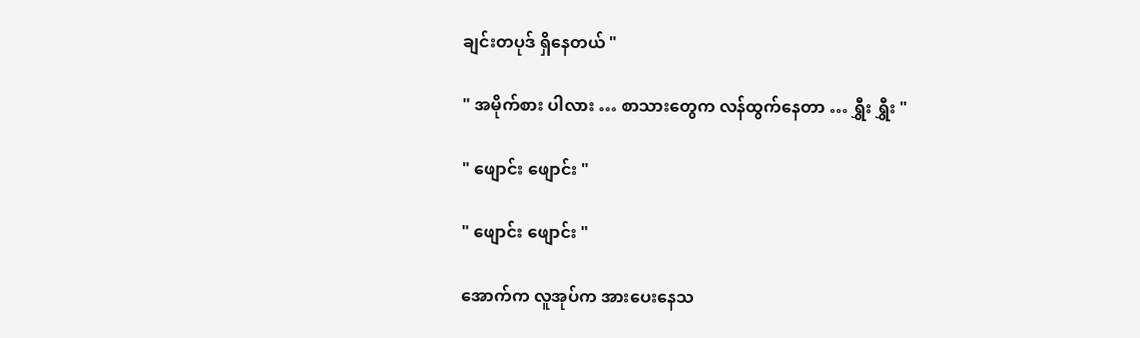ချင်းတပုဒ် ရှိနေတယ် "

" အမိုက်စား ပါလား … စာသားတွေက လန်ထွက်နေတာ … ရွှီး ရွှီး "

" ဖျောင်း ဖျောင်း "

" ဖျောင်း ဖျောင်း "

အောက်က လူအုပ်က အားပေးနေသ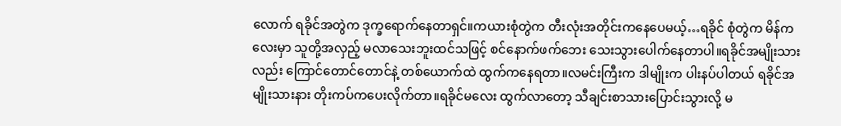လောက် ရခိုင်အတွဲက ဒုက္ခရောက်နေတာရှင်။ကယားစုံတွဲက တီးလုံးအတိုင်းကနေပေမယ့်…ရခိုင် စုံတွဲက မိန်ကလေးမှာ သူတို့အလှည့် မလာသေးဘူးထင်သဖြင့် စင်နောက်ဖက်ဘေး သေးသွားပေါက်နေတာပါ။ရခိုင်အမျိုးသားလည်း ကြောင်တောင်တောင်နဲ့ တစ်ယောက်ထဲ ထွက်ကနေရတာ။လမင်းကြီးက ဒါမျိုးက ပါးနပ်ပါတယ် ရခိုင်အမျိုးသားနား တိုးကပ်ကပေးလိုက်တာ။ရခိုင်မလေး ထွက်လာတော့ သီချင်းစာသားပြောင်းသွားလို့ မ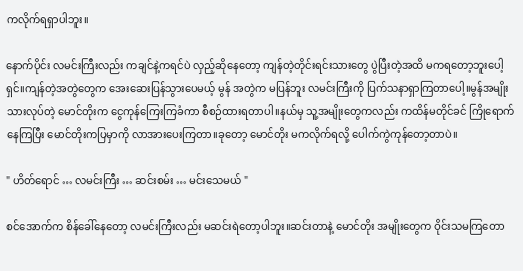ကလိုက်ရရှာပါဘူး။

နောက်ပိုင်း လမင်းကြီးလည်း ကချင်နဲ့ကရင်ပဲ လှည့်ဆိုနေတော့ ကျန်တဲ့တိုင်းရင်းသားတွေ ပွဲပြီးတဲ့အထိ မကရတော့ဘူးပေါ့ရှင်။ကျန်တဲ့အတွဲတွေက အေးဆေးပြန်သွားပေမယ့် မွန် အတွဲက မပြန်ဘူး လမင်းကြီးကို ပြက်သနာရှာကြတာပေါ့။မွန်အမျိုးသားလုပ်တဲ့ မောင်တိုးက ငွေကုန်ကြေးကြခံကာ စီစဉ်ထားရတာပါ။နယ်မှ သူ့အမျိုးတွေကလည်း ကထိန်မတိုင်ခင် ကြိုရောက်နေကြပြီး မောင်တိုးကပြမှာကို လာအားပေးကြတာ။ခုတော့ မောင်တိုး မကလိုက်ရလို့ ပေါက်ကွဲကုန်တော့တာပဲ။

" ဟိတ်ရောင် … လမင်းကြီး … ဆင်းစမ်း … မင်းသေမယ် "

စင်အောက်က စိန်ခေါ်နေတော့ လမင်းကြီးလည်း မဆင်းရဲတော့ပါဘူး။ဆင်းတာနဲ့ မောင်တိုး အမျိုးတွေက ဝိုင်းသမကြတော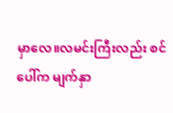မှာလေ။လမင်းကြီးလည်း စင်ပေါ်က မျက်နှာ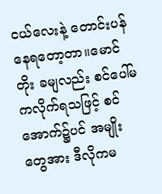ငယ်လေးနဲ့ တောင်းပန်နေရတော့တာ။မောင်တိုး ခမျလည်း စင်ပေါ်မကလိုက်ရသဖြင့် စင်အောက်၌ပင် အမျိုးတွေအား ဒီလိုကမ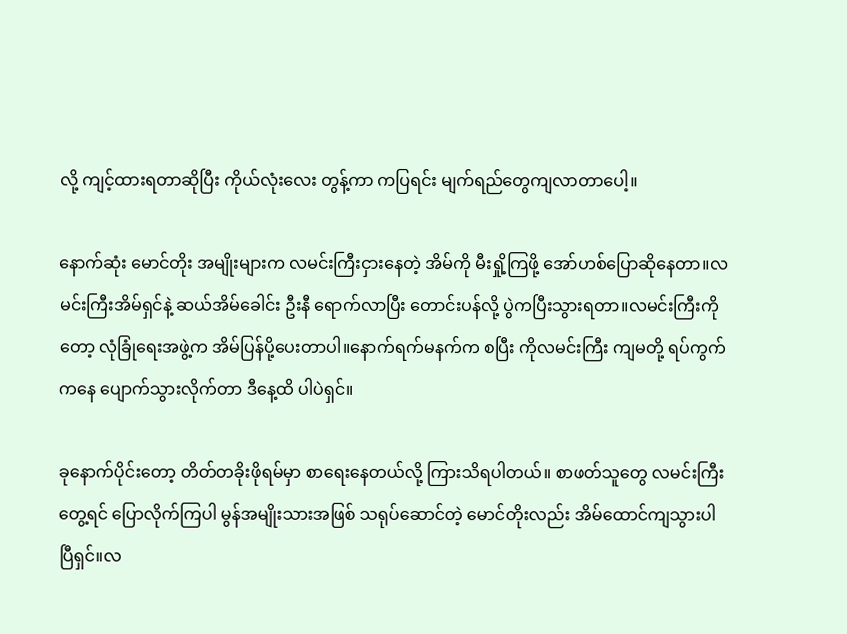လို့ ကျင့်ထားရတာဆိုပြီး ကိုယ်လုံးလေး တွန့်ကာ ကပြရင်း မျက်ရည်တွေကျလာတာပေါ့။

နောက်ဆုံး မောင်တိုး အမျိုးများက လမင်းကြီးငှားနေတဲ့ အိမ်ကို မီးရှို့ကြဖို့ အော်ဟစ်ပြောဆိုနေတာ။လမင်းကြီးအိမ်ရှင်နဲ့ ဆယ်အိမ်ခေါင်း ဦးနီ ရောက်လာပြီး တောင်းပန်လို့ ပွဲကပြီးသွားရတာ။လမင်းကြီးကိုတော့ လုံခြုံရေးအဖွဲ့က အိမ်ပြန်ပို့ပေးတာပါ။နောက်ရက်မနက်က စပြီး ကိုလမင်းကြီး ကျမတို့ ရပ်ကွက်ကနေ ပျောက်သွားလိုက်တာ ဒီနေ့ထိ ပါပဲရှင်။

ခုနောက်ပိုင်းတော့ တိတ်တခိုးဖိုရမ်မှာ စာရေးနေတယ်လို့ ကြားသိရပါတယ်။ စာဖတ်သူတွေ လမင်းကြီးတွေ့ရင် ပြောလိုက်ကြပါ မွန်အမျိုးသားအဖြစ် သရုပ်ဆောင်တဲ့ မောင်တိုးလည်း အိမ်ထောင်ကျသွားပါပြီရှင်။လ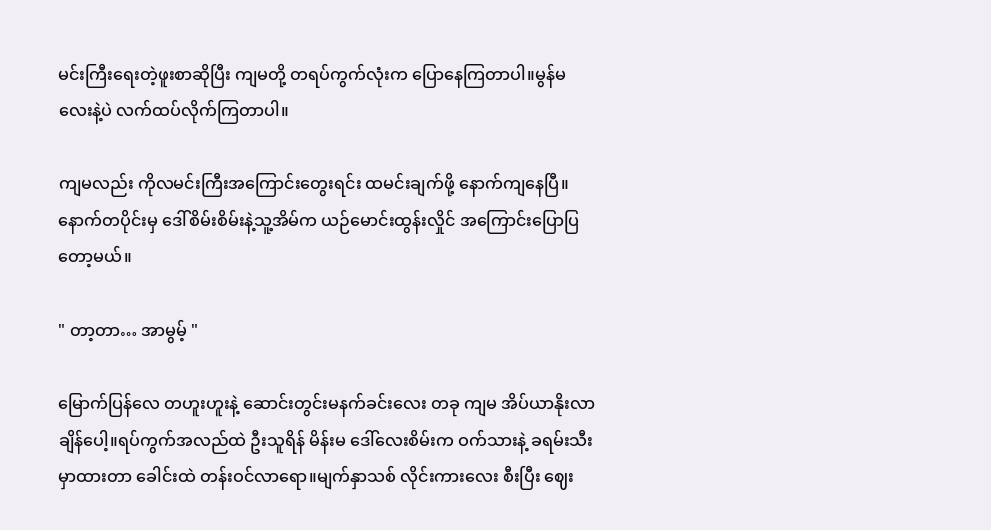မင်းကြီးရေးတဲ့ဖူးစာဆိုပြီး ကျမတို့ တရပ်ကွက်လုံးက ပြောနေကြတာပါ။မွန်မလေးနဲ့ပဲ လက်ထပ်လိုက်ကြတာပါ။

ကျမလည်း ကိုလမင်းကြီးအကြောင်းတွေးရင်း ထမင်းချက်ဖို့ နောက်ကျနေပြီ။နောက်တပိုင်းမှ ဒေါ်စိမ်းစိမ်းနဲ့သူ့အိမ်က ယဉ်မောင်းထွန်းလှိုင် အကြောင်းပြောပြတော့မယ်။

" တာ့တာ… အာမွမ့် "

မြောက်ပြန်လေ တဟူးဟူးနဲ့ ဆောင်းတွင်းမနက်ခင်းလေး တခု ကျမ အိပ်ယာနိုးလာချိန်ပေါ့။ရပ်ကွက်အလည်ထဲ ဦးသူရိန် မိန်းမ ဒေါ်လေးစိမ်းက ဝက်သားနဲ့ ခရမ်းသီး မှာထားတာ ခေါင်းထဲ တန်းဝင်လာရော။မျက်နှာသစ် လိုင်းကားလေး စီးပြီး ဈေး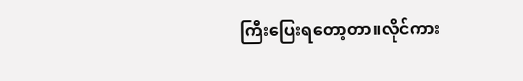ကြီးပြေးရတော့တာ။လိုင်ကား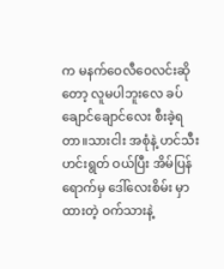က မနက်ဝေလီဝေလင်းဆိုတော့ လူမပါဘူးလေ ခပ်ချောင်ချောင်လေး စီးခဲ့ရတာ။သားငါး အစုံနဲ့ ဟင်သီးဟင်းရွတ် ဝယ်ပြီး အိမ်ပြန်ရောက်မှ ဒေါ်လေးစိမ်း မှာထားတဲ့ ဝက်သားနဲ့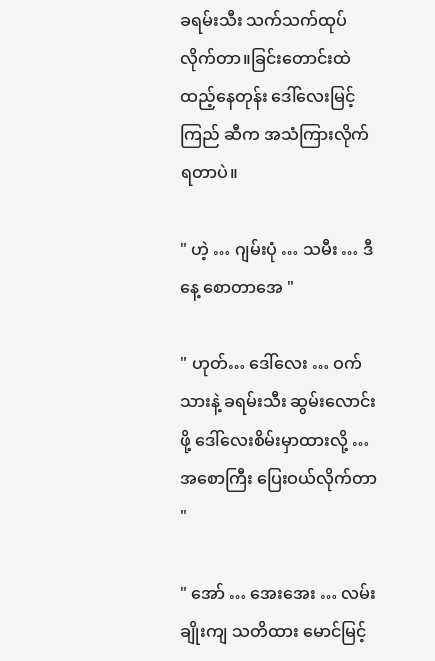ခရမ်းသီး သက်သက်ထုပ်လိုက်တာ။ခြင်းတောင်းထဲ ထည့်နေတုန်း ဒေါ်လေးမြင့်ကြည် ဆီက အသံကြားလိုက်ရတာပဲ။

" ဟဲ့ … ဂျမ်းပုံ … သမီး … ဒီနေ့ စောတာအေ "

" ဟုတ်… ဒေါ်လေး … ဝက်သားနဲ့ ခရမ်းသီး ဆွမ်းလောင်းဖို့ ဒေါ်လေးစိမ်းမှာထားလို့ … အစောကြီး ပြေးဝယ်လိုက်တာ "

" အော် … အေးအေး … လမ်းချိုးကျ သတိထား မောင်မြင့်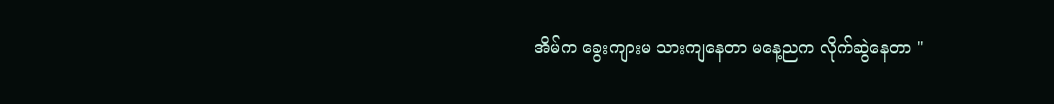အိမ်က ခွေးကျားမ သားကျနေတာ မနေ့ညက လိုက်ဆွဲနေတာ "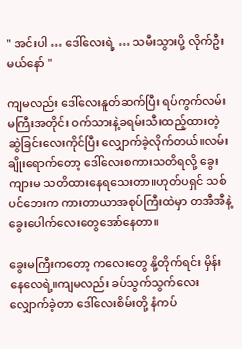" အင်းပါ … ဒေါ်လေးရဲ့ … သမီးသွားပို့ လိုက်ဦးမယ်နော် "

ကျမလည်း ဒေါ်လေးနူတ်ဆက်ပြီး ရပ်ကွက်လမ်းမကြီးအတိုင်း ဝက်သားနဲ့ခရမ်းသီးထည့်ထားတဲ့ ဆွဲခြင်းလေးကိုင်ပြီး လျှောက်ခဲ့လိုက်တယ်။လမ်းချိုးရောက်တော့ ဒေါ်လေးစကားသတိရလို့ ခွေးကျားမ သတိထားနေရသေးတာ။ဟုတ်ပရှင် သစ်ပင်ဘေးက ကားတာယာအစုပ်ကြီးထဲမှာ တအီအီနဲ့ ခွေးပေါက်လေးတွေအော်နေတာ။

ခွေးမကြီးကတော့ ကလေးတွေ နို့တိုက်ရင်း မှိန်းနေလေရဲ့။ကျမလည်း ခပ်သွက်သွက်လေး လျှောက်ခဲ့တာ ဒေါ်လေးစိမ်းတို့ နံကပ်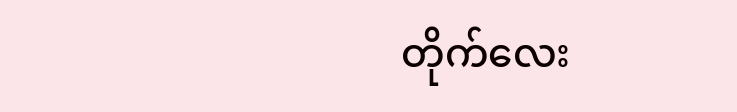တိုက်လေး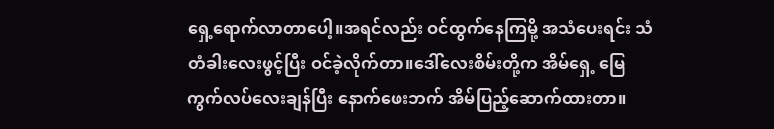ရှေ့ရောက်လာတာပေါ့။အရင်လည်း ဝင်ထွက်နေကြမို့ အသံပေးရင်း သံတံခါးလေးဖွင့်ပြီး ဝင်ခဲ့လိုက်တာ။ဒေါ်လေးစိမ်းတို့က အိမ်ရှေ့ မြေကွက်လပ်လေးချန်ပြီး နောက်ဖေးဘက် အိမ်ပြည့်ဆောက်ထားတာ။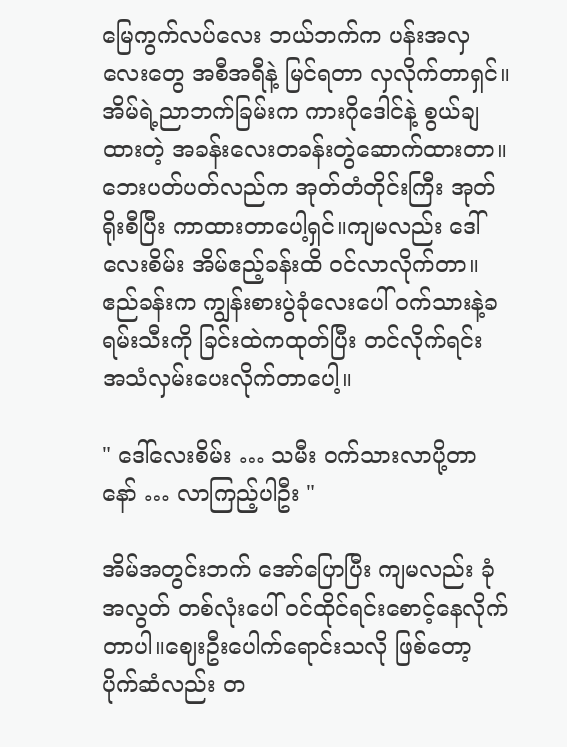မြေကွက်လပ်လေး ဘယ်ဘက်က ပန်းအလှလေးတွေ အစီအရီနဲ့ မြင်ရတာ လှလိုက်တာရှင်။အိမ်ရဲ့ညာဘက်ခြမ်းက ကားဂိုဒေါင်နဲ့ စွယ်ချထားတဲ့ အခန်းလေးတခန်းတွဲဆောက်ထားတာ။ဘေးပတ်ပတ်လည်က အုတ်တံတိုင်းကြီး အုတ်ရိုးစီပြီး ကာထားတာပေါ့ရှင်။ကျမလည်း ဒေါ်လေးစိမ်း အိမ်ဧည့်ခန်းထိ ဝင်လာလိုက်တာ။ဧည်ခန်းက ကျွန်းစားပွဲခုံလေးပေါ် ဝက်သားနဲ့ခရမ်းသီးကို ခြင်းထဲကထုတ်ပြီး တင်လိုက်ရင်း အသံလှမ်းပေးလိုက်တာပေါ့။

" ဒေါ်လေးစိမ်း … သမီး ဝက်သားလာပို့တာနော် … လာကြည့်ပါဦး "

အိမ်အတွင်းဘက် အော်ပြောပြီး ကျမလည်း ခုံအလွတ် တစ်လုံးပေါ် ဝင်ထိုင်ရင်းစောင့်နေလိုက်တာပါ။ဈေးဦးပေါက်ရောင်းသလို ဖြစ်တော့ ပိုက်ဆံလည်း တ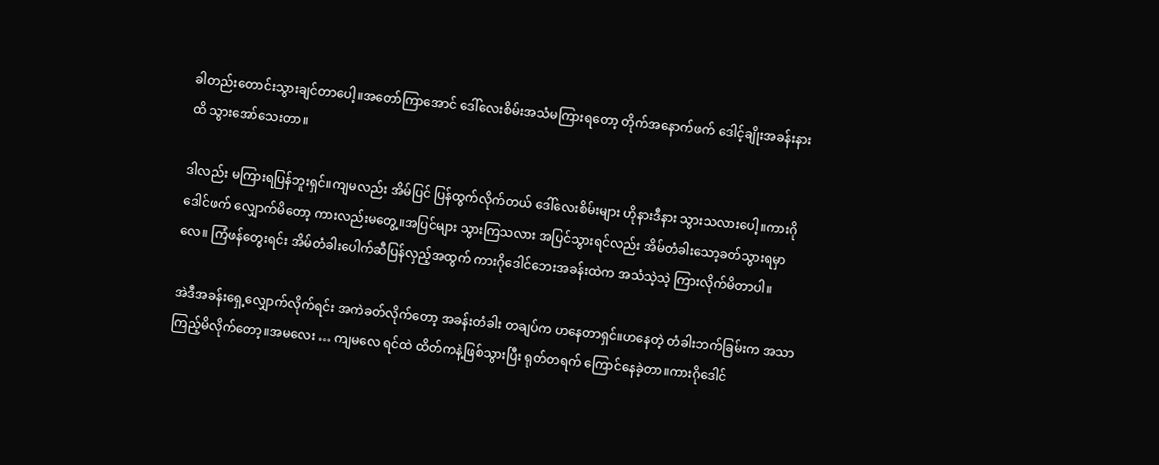ခါတည်းတောင်းသွားချင်တာပေါ့။အတော်ကြာအောင် ဒေါ်လေးစိမ်းအသံမကြားရတော့ တိုက်အနောက်ဖက် ဒေါင့်ချိုးအခန်းနားထိ သွားအော်သေးတာ။

ဒါလည်း မကြားရပြန်ဘူးရှင်။ကျမလည်း အိမ်ပြင် ပြန်ထွက်လိုက်တယ် ဒေါ်လေးစိမ်းများ ဟိုနားဒီနား သွားသလားပေါ့။ကားဂိုဒေါင်ဖက် လျှောက်မိတော့ ကားလည်းမတွေ့။အပြင်များ သွားကြသလား အပြင်သွားရင်လည်း အိမ်တံခါးသော့ခတ်သွားရမှာလေ။ ကြံဖန်တွေးရင်း အိမ်တံခါးပေါက်ဆီပြန်လှည့်အထွက် ကားဂိုဒေါင်ဘေးအခန်းထဲက အသံသဲ့သဲ့ ကြားလိုက်မိတာပါ။

အဲဒီအခန်းရှေ့လျှောက်လိုက်ရင်း အကဲခတ်လိုက်တော့ အခန်းတံခါး တချပ်က ဟနေတာရှင်။ဟနေတဲ့ တံခါးဘက်ခြမ်းက အသာကြည့်မိလိုက်တော့။အမလေး … ကျမလေ ရင်ထဲ ထိတ်ကနဲ့ဖြစ်သွားပြီး ရုတ်တရက် ကြောင်နေခဲ့တာ။ကားဂိုဒေါင်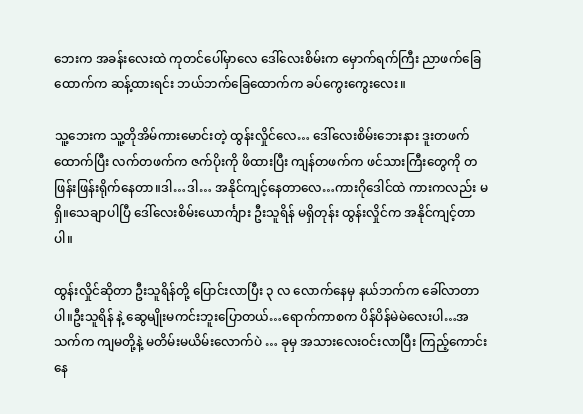ဘေးက အခန်းလေးထဲ ကုတင်ပေါ်မှာလေ ဒေါ်လေးစိမ်းက မှောက်ရက်ကြီး ညာဖက်ခြေထောက်က ဆန့်ထားရင်း ဘယ်ဘက်ခြေထောက်က ခပ်ကွေးကွေးလေး။

သူ့ဘေးက သူ့တိုအိမ်ကားမောင်းတဲ့ ထွန်းလှိုင်လေ… ဒေါ်လေးစိမ်းဘေးနား ဒူးတဖက်ထောက်ပြီး လက်တဖက်က ဇက်ပိုးကို ဖိထားပြီး ကျန်တဖက်က ဖင်သားကြီးတွေကို တဖြန်းဖြန်းရိုက်နေတာ။ဒါ…ဒါ… အနိုင်ကျင့်နေတာလေ…ကားဂိုဒေါင်ထဲ ကားကလည်း မရှိ။သေချာပါပြီ ဒေါ်လေးစိမ်းယောင်္ကျား ဦးသူရိန် မရှိတုန်း ထွန်းလှိုင်က အနိုင်ကျင့်တာပါ။

ထွန်းလှိုင်ဆိုတာ ဦးသူရိန်တို့ ပြောင်းလာပြီး ၃ လ လောက်နေမှ နယ်ဘက်က ခေါ်လာတာပါ။ဦးသူရိန် နဲ့ ဆွေမျိုးမကင်းဘူးပြောတယ်…ရောက်ကာစက ပိန်ပိန်မဲမဲလေးပါ…အသက်က ကျမတို့နဲ့ မတိမ်းမယိမ်းလောက်ပဲ … ခုမှ အသားလေးဝင်းလာပြီး ကြည့်ကောင်းနေ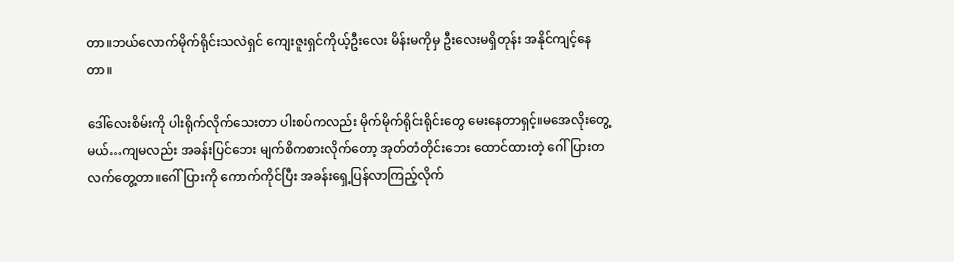တာ။ဘယ်လောက်မိုက်ရိုင်းသလဲရှင် ကျေးဇူးရှင်ကိုယ့်ဦးလေး မိန်းမကိုမှ ဦးလေးမရှိတုန်း အနိုင်ကျင့်နေတာ။

ဒေါ်လေးစိမ်းကို ပါးရိုက်လိုက်သေးတာ ပါးစပ်ကလည်း မိုက်မိုက်ရိုင်းရိုင်းတွေ မေးနေတာရှင့်။မအေလိုးတွေ့မယ်…ကျမလည်း အခန်းပြင်ဘေး မျက်စိကစားလိုက်တော့ အုတ်တံတိုင်းဘေး ထောင်ထားတဲ့ ဂေါ်ပြားတလက်တွေ့တာ။ဂေါ်ပြားကို ကောက်ကိုင်ပြီး အခန်းရှေ့ပြန်လာကြည့်လိုက်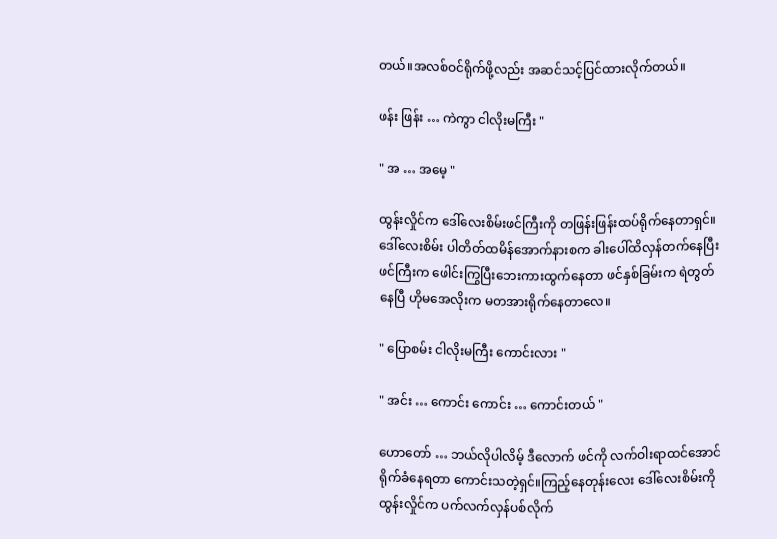တယ်။အလစ်ဝင်ရိုက်ဖို့လည်း အဆင်သင့်ပြင်ထားလိုက်တယ်။

ဖန်း ဖြန်း … ကဲကွာ ငါလိုးမကြီး "

" အ … အမေ့ "

ထွန်းလှိုင်က ဒေါ်လေးစိမ်းဖင်ကြီးကို တဖြန်းဖြန်းထပ်ရိုက်နေတာရှင်။ဒေါ်လေးစိမ်း ပါတိတ်ထမိန်အောက်နားစက ခါးပေါ်ထိလှန်တက်နေပြီး ဖင်ကြီးက ဖေါင်းကြွပြီးဘေးကားထွက်နေတာ ဖင်နှစ်ခြမ်းက ရဲတွတ်နေပြီ ဟိုမအေလိုးက မတအားရိုက်နေတာလေ။

" ပြောစမ်း ငါလိုးမကြီး ကောင်းလား "

" အင်း … ကောင်း ကောင်း … ကောင်းတယ် "

ဟောတော် … ဘယ်လိုပါလိမ့် ဒီလောက် ဖင်ကို လက်ဝါးရာထင်အောင် ရိုက်ခံနေရတာ ကောင်းသတဲ့ရှင်။ကြည့်နေတုန်းလေး ဒေါ်လေးစိမ်းကို ထွန်းလှိုင်က ပက်လက်လှန်ပစ်လိုက်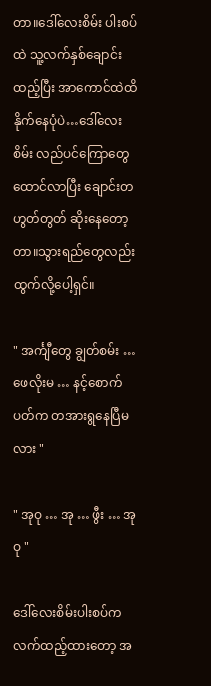တာ။ဒေါ်လေးစိမ်း ပါးစပ်ထဲ သူ့လက်နှစ်ချောင်းထည့်ပြီး အာကောင်ထဲထိ နိုက်နေပုံပဲ…ဒေါ်လေးစိမ်း လည်ပင်ကြောတွေထောင်လာပြီး ချောင်းတဟွတ်တွတ် ဆိုးနေတော့တာ။သွားရည်တွေလည်း ထွက်လို့ပေါ့ရှင်။

" အင်္ကျီတွေ ချွတ်စမ်း … ဖေလိုးမ … နင့်စောက်ပတ်က တအားရွနေပြီမလား "

" အုဝု … အု … ဖွီး … အုဝု "

ဒေါ်လေးစိမ်းပါးစပ်က လက်ထည့်ထားတော့ အ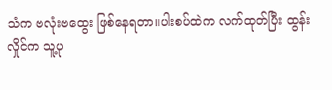သံက ဗလုံးဗထွေး ဖြစ်နေရတာ။ပါးစပ်ထဲက လက်ထုတ်ပြီး ထွန်းလှိုင်က သူ့ပု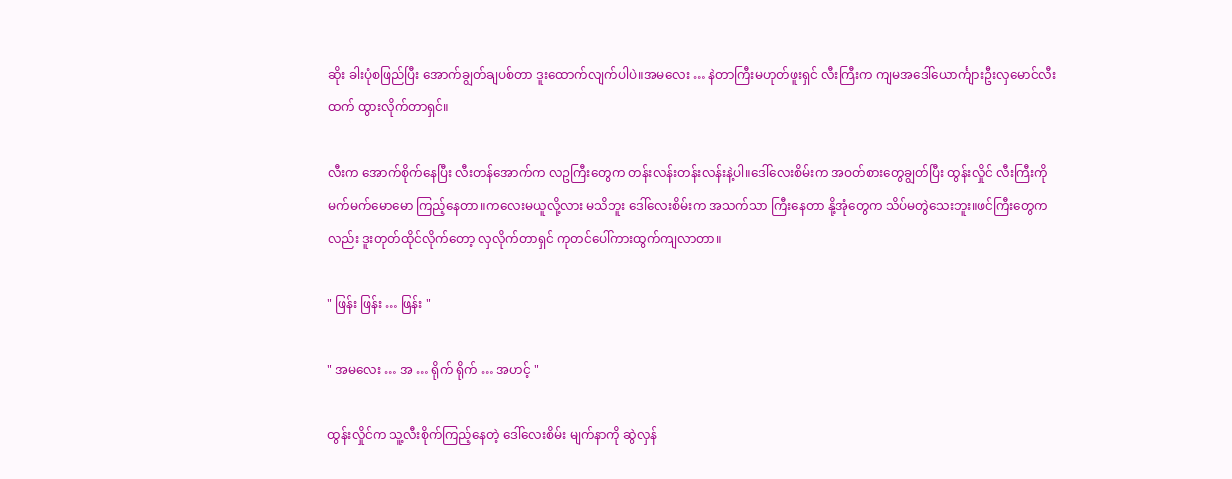ဆိုး ခါးပုံစဖြည်ပြီး အောက်ချွတ်ချပစ်တာ ဒူးထောက်လျက်ပါပဲ။အမလေး … နဲတာကြီးမဟုတ်ဖူးရှင် လီးကြီးက ကျမအဒေါ်ယောင်္ကျားဦးလှမောင်လီးထက် ထွားလိုက်တာရှင်။

လီးက အောက်စိုက်နေပြီး လီးတန်အောက်က လဥကြီးတွေက တန်းလန်းတန်းလန်းနဲ့ပါ။ဒေါ်လေးစိမ်းက အဝတ်စားတွေချွတ်ပြီး ထွန်းလှိုင် လီးကြီးကို မက်မက်မောမော ကြည့်နေတာ။ကလေးမယူလို့လား မသိဘူး ဒေါ်လေးစိမ်းက အသက်သာ ကြီးနေတာ နို့အုံတွေက သိပ်မတွဲသေးဘူး။ဖင်ကြီးတွေကလည်း ဒူးတုတ်ထိုင်လိုက်တော့ လှလိုက်တာရှင် ကုတင်ပေါ်ကားထွက်ကျလာတာ။

" ဖြန်း ဖြန်း … ဖြန်း "

" အမလေး … အ … ရိုက် ရိုက် … အဟင့် "

ထွန်းလှိုင်က သူ့လီးစိုက်ကြည့်နေတဲ့ ဒေါ်လေးစိမ်း မျက်နာကို ဆွဲလှန်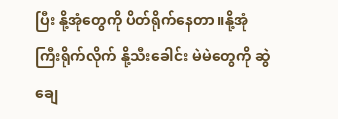ပြီး နို့အုံတွေကို ပိတ်ရိုက်နေတာ။နို့အုံကြီးရိုက်လိုက် နို့သီးခေါင်း မဲမဲတွေကို ဆွဲချေ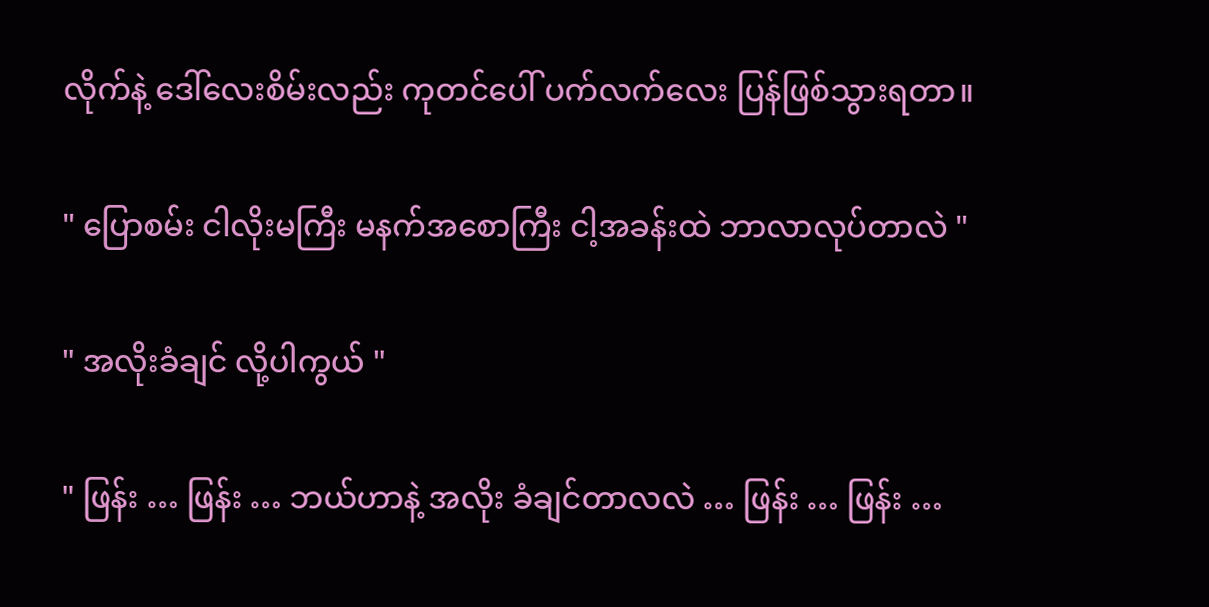လိုက်နဲ့ ဒေါ်လေးစိမ်းလည်း ကုတင်ပေါ် ပက်လက်လေး ပြန်ဖြစ်သွားရတာ။

" ပြောစမ်း ငါလိုးမကြီး မနက်အစောကြီး ငါ့အခန်းထဲ ဘာလာလုပ်တာလဲ "

" အလိုးခံချင် လို့ပါကွယ် "

" ဖြန်း … ဖြန်း … ဘယ်ဟာနဲ့ အလိုး ခံချင်တာလလဲ … ဖြန်း … ဖြန်း …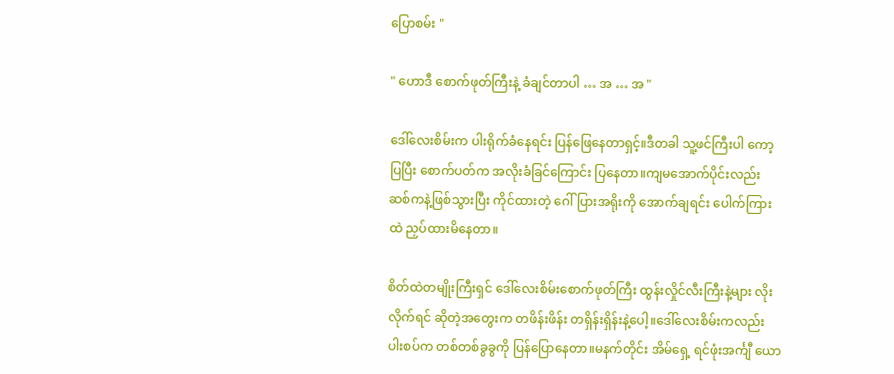ပြောစမ်း "

" ဟောဒီ စောက်ဖုတ်ကြီးနဲ့ ခံချင်တာပါ … အ … အ "

ဒေါ်လေးစိမ်းက ပါးရိုက်ခံနေရင်း ပြန်ဖြေနေတာရှင့်။ဒီတခါ သူ့ဖင်ကြီးပါ ကော့ပြပြီး စောက်ပတ်က အလိုးခံခြင်ကြောင်း ပြနေတာ။ကျမအောက်ပိုင်းလည်း ဆစ်ကနဲ့ဖြစ်သွားပြီး ကိုင်ထားတဲ့ ဂေါ်ပြားအရိုးကို အောက်ချရင်း ပေါက်ကြားထဲ ညှပ်ထားမိနေတာ။

စိတ်ထဲတမျိုးကြီးရှင် ဒေါ်လေးစိမ်းစောက်ဖုတ်ကြီး ထွန်းလှိုင်လီးကြီးနဲ့များ လိုးလိုက်ရင် ဆိုတဲ့အတွေးက တဖိန်းဖိန်း တရှိန်းရှိန်းနဲ့ပေါ့။ဒေါ်လေးစိမ်းကလည်း ပါးစပ်က တစ်တစ်ခွခွကို ပြန်ပြောနေတာ။မနက်တိုင်း အိမ်ရှေ့ ရင်ဖုံးအင်္ကျီ ယော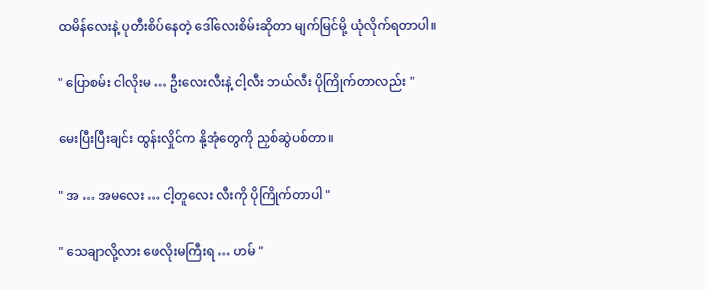ထမိန်လေးနဲ့ ပုတီးစိပ်နေတဲ့ ဒေါ်လေးစိမ်းဆိုတာ မျက်မြင်မို့ ယုံလိုက်ရတာပါ။

" ပြောစမ်း ငါလိုးမ … ဦးလေးလီးနဲ့ ငါ့လီး ဘယ်လီး ပိုကြိုက်တာလည်း "

မေးပြီးပြီးချင်း ထွန်းလှိုင်က နို့အုံတွေကို ညှစ်ဆွဲပစ်တာ။

" အ … အမလေး … ငါ့တူလေး လီးကို ပိုကြိုက်တာပါ "

" သေချာလို့လား ဖေလိုးမကြီးရ … ဟမ် "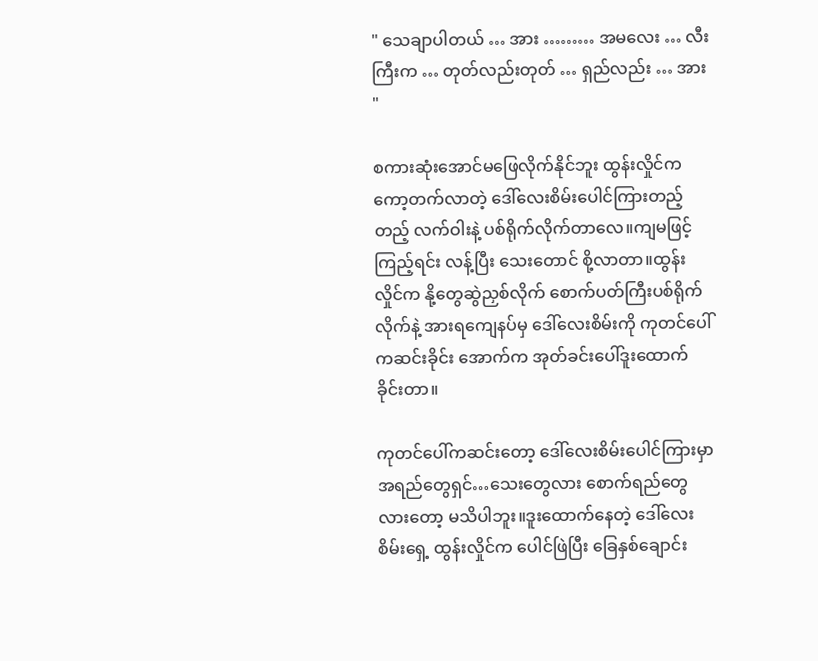" သေချာပါတယ် … အား ……… အမလေး … လီးကြီးက … တုတ်လည်းတုတ် … ရှည်လည်း … အား "

စကားဆုံးအောင်မဖြေလိုက်နိုင်ဘူး ထွန်းလှိုင်က ကော့တက်လာတဲ့ ဒေါ်လေးစိမ်းပေါင်ကြားတည့်တည့် လက်ဝါးနဲ့ ပစ်ရိုက်လိုက်တာလေ။ကျမဖြင့် ကြည့်ရင်း လန့်ပြီး သေးတောင် စို့လာတာ။ထွန်းလှိုင်က နို့တွေဆွဲညှစ်လိုက် စောက်ပတ်ကြီးပစ်ရိုက်လိုက်နဲ့ အားရကျေနပ်မှ ဒေါ်လေးစိမ်းကို ကုတင်ပေါ်ကဆင်းခိုင်း အောက်က အုတ်ခင်းပေါ်ဒူးထောက်ခိုင်းတာ။

ကုတင်ပေါ်ကဆင်းတော့ ဒေါ်လေးစိမ်းပေါင်ကြားမှာ အရည်တွေရှင်…သေးတွေလား စောက်ရည်တွေလားတော့ မသိပါဘူး။ဒူးထောက်နေတဲ့ ဒေါ်လေးစိမ်းရှေ့ ထွန်းလှိုင်က ပေါင်ဖြဲပြီး ခြေနှစ်ချောင်း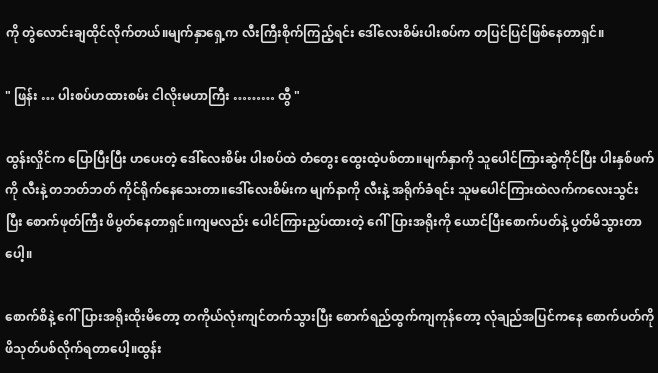ကို တွဲလောင်းချထိုင်လိုက်တယ်။မျက်နှာရှေ့က လီးကြီးစိုက်ကြည့်ရင်း ဒေါ်လေးစိမ်းပါးစပ်က တပြင်ပြင်ဖြစ်နေတာရှင်။

" ဖြန်း … ပါးစပ်ဟထားစမ်း ငါလိုးမဟာကြီး ……… ထွီ "

ထွန်းလှိုင်က ပြောပြီးပြီး ဟပေးတဲ့ ဒေါ်လေးစိမ်း ပါးစပ်ထဲ တံတွေး ထွေးထဲ့ပစ်တာ။မျက်နှာကို သူပေါင်ကြားဆွဲကိုင်ပြီး ပါးနှစ်ဖက်ကို လီးနဲ့ တဘတ်ဘတ် ကိုင်ရိုက်နေသေးတာ။ဒေါ်လေးစိမ်းက မျက်နာကို လီးနဲ့ အရိုက်ခံရင်း သူမပေါင်ကြားထဲလက်ကလေးသွင်းပြီး စောက်ဖုတ်ကြီး ဖိပွတ်နေတာရှင်။ကျမလည်း ပေါင်ကြားညှပ်ထားတဲ့ ဂေါ်ပြားအရိုးကို ယောင်ပြီးစောက်ပတ်နဲ့ ပွတ်မိသွားတာပေါ့။

စောက်စိနဲ့ ဂေါ်ပြားအရိုးထိုးမိတော့ တကိုယ်လုံးကျင်တက်သွားပြီး စောက်ရည်ထွက်ကျကုန်တော့ လုံချည်အပြင်ကနေ စောက်ပတ်ကို ဖိသုတ်ပစ်လိုက်ရတာပေါ့။ထွန်း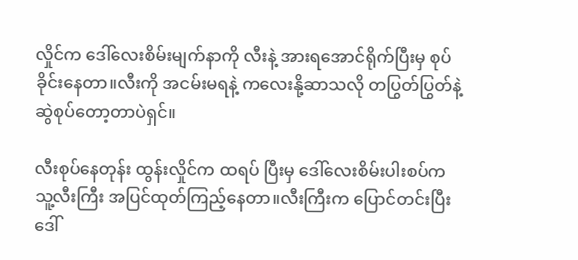လှိုင်က ဒေါ်လေးစိမ်းမျက်နာကို လီးနဲ့ အားရအောင်ရိုက်ပြီးမှ စုပ်ခိုင်းနေတာ။လီးကို အငမ်းမရနဲ့ ကလေးနို့ဆာသလို တပြွတ်ပြွတ်နဲ့ ဆွဲစုပ်တော့တာပဲရှင်။

လီးစုပ်နေတုန်း ထွန်းလှိုင်က ထရပ် ပြီးမှ ဒေါ်လေးစိမ်းပါးစပ်က သူ့လီးကြီး အပြင်ထုတ်ကြည့်နေတာ။လီးကြီးက ပြောင်တင်းပြီး ဒေါ်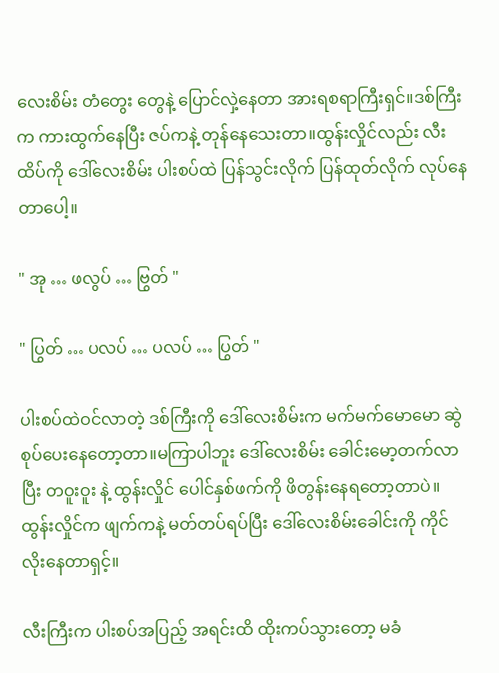လေးစိမ်း တံတွေး တွေနဲ့ ပြောင်လှဲ့နေတာ အားရစရာကြီးရှင်။ဒစ်ကြီးက ကားထွက်နေပြီး ဇပ်ကနဲ့ တုန်နေသေးတာ။ထွန်းလှိုင်လည်း လီးထိပ်ကို ဒေါ်လေးစိမ်း ပါးစပ်ထဲ ပြန်သွင်းလိုက် ပြန်ထုတ်လိုက် လုပ်နေတာပေါ့။

" အု … ဖလွပ် … ဗြွတ် "

" ပြွတ် … ပလပ် … ပလပ် … ပြွတ် "

ပါးစပ်ထဲဝင်လာတဲ့ ဒစ်ကြီးကို ဒေါ်လေးစိမ်းက မက်မက်မောမော ဆွဲစုပ်ပေးနေတော့တာ။မကြာပါဘူး ဒေါ်လေးစိမ်း ခေါင်းမော့တက်လာပြီး တဝူးဝူး နဲ့ ထွန်းလှိုင် ပေါင်နှစ်ဖက်ကို ဖိတွန်းနေရတော့တာပဲ။ထွန်းလှိုင်က ဖျက်ကနဲ့ မတ်တပ်ရပ်ပြီး ဒေါ်လေးစိမ်းခေါင်းကို ကိုင်လိုးနေတာရှင့်။

လီးကြီးက ပါးစပ်အပြည့် အရင်းထိ ထိုးကပ်သွားတော့ မခံ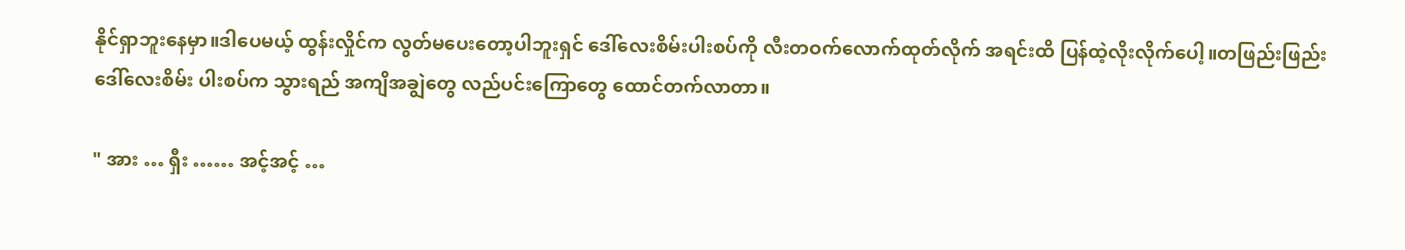နိုင်ရှာဘူးနေမှာ။ဒါပေမယ့် ထွန်းလှိုင်က လွတ်မပေးတော့ပါဘူးရှင် ဒေါ်လေးစိမ်းပါးစပ်ကို လီးတဝက်လောက်ထုတ်လိုက် အရင်းထိ ပြန်ထဲ့လိုးလိုက်ပေါ့။တဖြည်းဖြည်း ဒေါ်လေးစိမ်း ပါးစပ်က သွားရည် အကျိအချွဲတွေ လည်ပင်းကြောတွေ ထောင်တက်လာတာ။

" အား … ရှီး …… အင့်အင့် …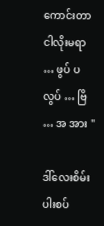ကောင်းတာ ငါလိုးမရာ … ဖွပ် ပလွပ် … ဗြိ … အ အား "

ဒါ်လေးစိမ်း ပါးစပ်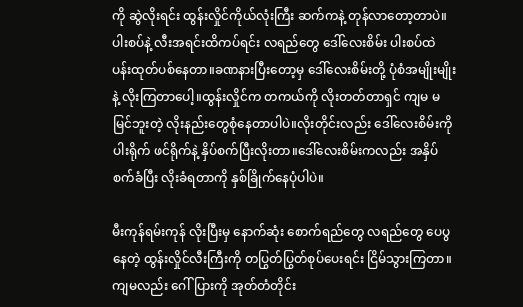ကို ဆွဲလိုးရင်း ထွန်းလှိုင်ကိုယ်လုံးကြီး ဆက်ကနဲ့ တုန်လာတော့တာပဲ။ပါးစပ်နဲ့ လီးအရင်းထိကပ်ရင်း လရည်တွေ ဒေါ်လေးစိမ်း ပါးစပ်ထဲ ပန်းထုတ်ပစ်နေတာ။ခဏနားပြီးတော့မှ ဒေါ်လေးစိမ်းတို့ ပုံစံအမျိုးမျိုးနဲ့ လိုးကြတာပေါ့။ထွန်းလှိုင်က တကယ်ကို လိုးတတ်တာရှင် ကျမ မမြင်ဘူးတဲ့ လိုးနည်းတွေစုံနေတာပါပဲ။လိုးတိုင်းလည်း ဒေါ်လေးစိမ်းကို ပါးရိုက် ဖင်ရိုက်နဲ့ နှိပ်စက်ပြီးလိုးတာ။ဒေါ်လေးစိမ်းကလည်း အနှိပ်စက်ခံပြီး လိုးခံရတာကို နှစ်ခြိုက်နေပုံပါပဲ။

မီးကုန်ရမ်းကုန် လိုးပြီးမှ နောက်ဆုံး စောက်ရည်တွေ လရည်တွေ ပေပွနေတဲ့ ထွန်းလှိုင်လီးကြီးကို တပြွတ်ပြွတ်စုပ်ပေးရင်း ငြိမ်သွားကြတာ။ကျမလည်း ဂေါ်ပြားကို အုတ်တံတိုင်း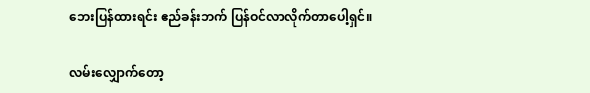ဘေးပြန်ထားရင်း ဧည်ခန်းဘက် ပြန်ဝင်လာလိုက်တာပေါ့ရှင်။

လမ်းလျှောက်တော့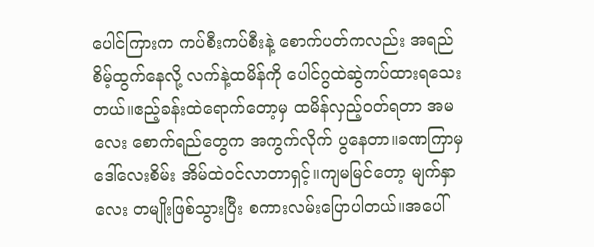ပေါင်ကြားက ကပ်စီးကပ်စီးနဲ့ စောက်ပတ်ကလည်း အရည်စိမ့်ထွက်နေလို့ လက်နဲ့ထမိန်ကို ပေါင်ဂွထဲဆွဲကပ်ထားရသေးတယ်။ဧည့်ခန်းထဲရောက်တော့မှ ထမိန်လှည့်ဝတ်ရတာ အမလေး စောက်ရည်တွေက အကွက်လိုက် ပွနေတာ။ခဏကြာမှ ဒေါ်လေးစိမ်း အိမ်ထဲဝင်လာတာရှင့်။ကျမမြင်တော့ မျက်နှာလေး တမျိုးဖြစ်သွားပြီး စကားလမ်းပြောပါတယ်။အပေါ်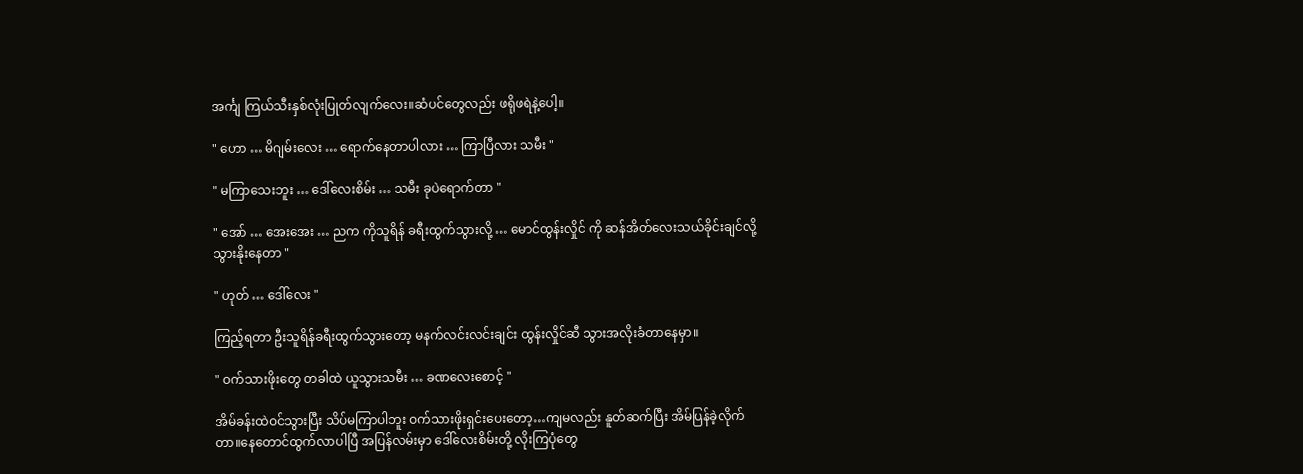အင်္ကျ ကြယ်သီးနှစ်လုံးပြုတ်လျက်လေး။ဆံပင်တွေလည်း ဖရိုဖရဲနဲ့ပေါ့။

" ဟော … မိဂျမ်းလေး … ရောက်နေတာပါလား … ကြာပြီလား သမီး "

" မကြာသေးဘူး … ဒေါ်လေးစိမ်း … သမီး ခုပဲရောက်တာ "

" အော် … အေးအေး … ညက ကိုသူရိန် ခရီးထွက်သွားလို့ … မောင်ထွန်းလှိုင် ကို ဆန်အိတ်လေးသယ်ခိုင်းချင်လို့ သွားနိုးနေတာ "

" ဟုတ် … ဒေါ်လေး "

ကြည့်ရတာ ဦးသူရိန်ခရီးထွက်သွားတော့ မနက်လင်းလင်းချင်း ထွန်းလှိုင်ဆီ သွားအလိုးခံတာနေမှာ။

" ဝက်သားဖိုးတွေ တခါထဲ ယူသွားသမီး … ခဏလေးစောင့် "

အိမ်ခန်းထဲဝင်သွားပြီး သိပ်မကြာပါဘူး ဝက်သားဖိုးရှင်းပေးတော့…ကျမလည်း နူတ်ဆက်ပြီး အိမ်ပြန်ခဲ့လိုက်တာ။နေတောင်ထွက်လာပါပြီ အပြန်လမ်းမှာ ဒေါ်လေးစိမ်းတို့ လိုးကြပုံတွေ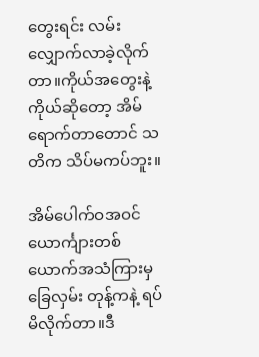တွေးရင်း လမ်းလျှောက်လာခဲ့လိုက်တာ။ကိုယ်အတွေးနဲ့ကိုယ်ဆိုတော့ အိမ်ရောက်တာတောင် သတိက သိပ်မကပ်ဘူး။

အိမ်ပေါက်ဝအဝင် ယောင်္ကျားတစ်ယောက်အသံကြားမှ ခြေလှမ်း တုန့်ကနဲ့ ရပ်မိလိုက်တာ။ဒီ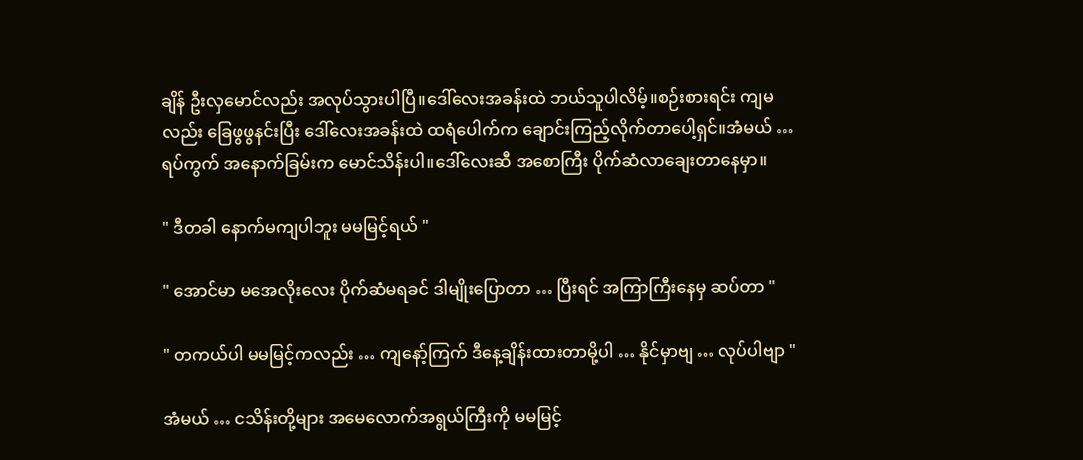ချိန် ဦးလှမောင်လည်း အလုပ်သွားပါပြီ။ဒေါ်လေးအခန်းထဲ ဘယ်သူပါလိမ့်။စဉ်းစားရင်း ကျမလည်း ခြေဖွဖွနင်းပြီး ဒေါ်လေးအခန်းထဲ ထရံပေါက်က ချောင်းကြည့်လိုက်တာပေါ့ရှင်။အံမယ် … ရပ်ကွက် အနောက်ခြမ်းက မောင်သိန်းပါ။ဒေါ်လေးဆီ အစောကြီး ပိုက်ဆံလာချေးတာနေမှာ။

" ဒီတခါ နောက်မကျပါဘူး မမမြင့်ရယ် "

" အောင်မာ မအေလိုးလေး ပိုက်ဆံမရခင် ဒါမျိုးပြောတာ … ပြီးရင် အကြာကြီးနေမှ ဆပ်တာ "

" တကယ်ပါ မမမြင့်ကလည်း … ကျနော့်ကြက် ဒီနေ့ချိန်းထားတာမို့ပါ … နိုင်မှာဗျ … လုပ်ပါဗျာ "

အံမယ် … ငသိန်းတို့များ အမေလောက်အရွယ်ကြီးကို မမမြင့်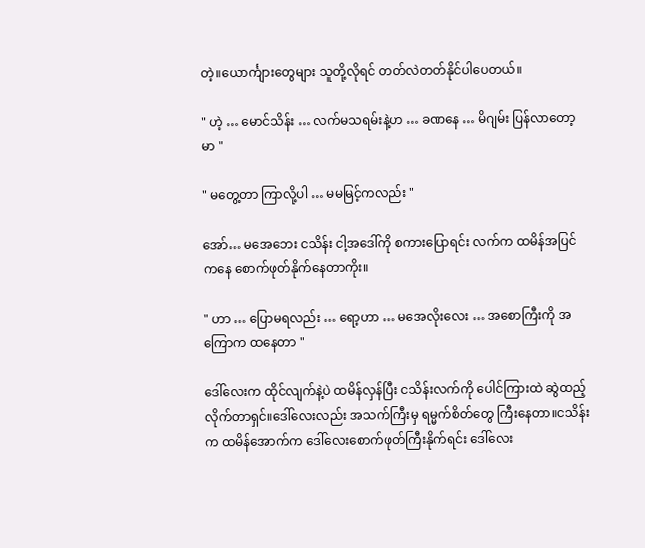တဲ့။ယောင်္ကျားတွေများ သူတို့လိုရင် တတ်လဲတတ်နိုင်ပါပေတယ်။

" ဟဲ့ … မောင်သိန်း … လက်မသရမ်းနဲ့ဟ … ခဏနေ … မိဂျမ်း ပြန်လာတော့မာ "

" မတွေ့တာ ကြာလို့ပါ … မမမြင့်ကလည်း "

အော်… မအေဘေး ငသိန်း ငါ့အဒေါ်ကို စကားပြောရင်း လက်က ထမိန်အပြင်ကနေ စောက်ဖုတ်နိုက်နေတာကိုး။

" ဟာ … ပြောမရလည်း … ရော့ဟာ … မအေလိုးလေး … အစောကြီးကို အကြောက ထနေတာ "

ဒေါ်လေးက ထိုင်လျက်နဲ့ပဲ ထမိန်လှန်ပြီး ငသိန်းလက်ကို ပေါင်ကြားထဲ ဆွဲထည့်လိုက်တာရှင်။ဒေါ်လေးလည်း အသက်ကြီးမှ ရမ္မက်စိတ်တွေ ကြီးနေတာ။ငသိန်းက ထမိန်အောက်က ဒေါ်လေးစောက်ဖုတ်ကြီးနိုက်ရင်း ဒေါ်လေး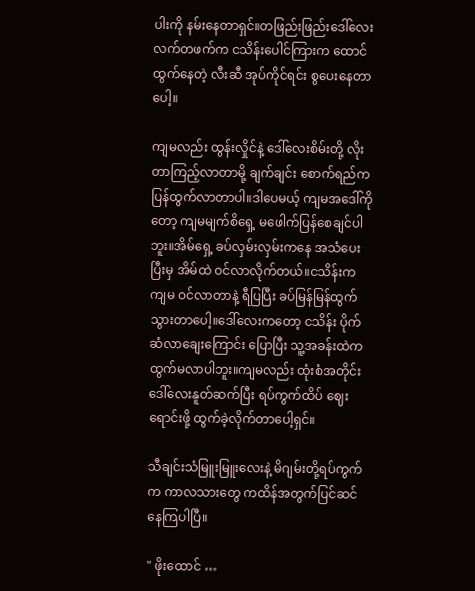ပါးကို နမ်းနေတာရှင်။တဖြည်းဖြည်းဒေါ်လေးလက်တဖက်က ငသိန်းပေါင်ကြားက ထောင်ထွက်နေတဲ့ လီးဆီ အုပ်ကိုင်ရင်း စွပေးနေတာပေါ့။

ကျမလည်း ထွန်းလှိုင်နဲ့ ဒေါ်လေးစိမ်းတို့ လိုးတာကြည့်လာတာမို့ ချက်ချင်း စောက်ရည်က ပြန်ထွက်လာတာပါ။ဒါပေမယ့် ကျမအဒေါ်ကိုတော့ ကျမမျက်စိရှေ့ မဖေါက်ပြန်စေချင်ပါဘူး။အိမ်ရှေ့ ခပ်လှမ်းလှမ်းကနေ အသံပေးပြီးမှ အိမ်ထဲ ဝင်လာလိုက်တယ်။ငသိန်းက ကျမ ဝင်လာတာနဲ့ ရီပြပြီး ခပ်မြန်မြန်ထွက်သွားတာပေါ့။ဒေါ်လေးကတော့ ငသိန်း ပိုက်ဆံလာချေးကြောင်း ပြောပြီး သူ့အခန်းထဲက ထွက်မလာပါဘူး။ကျမလည်း ထုံးစံအတိုင်း ဒေါ်လေးနူတ်ဆက်ပြီး ရပ်ကွက်ထိပ် ဈေးရောင်းဖို့ ထွက်ခဲ့လိုက်တာပေါ့ရှင်။

သီချင်းသံမြူးမြူးလေးနဲ့ မိဂျမ်းတို့ရပ်ကွက်က ကာလသားတွေ ကထိန်အတွက်ပြင်ဆင်နေကြပါပြီ။

" ဖိုးထောင် …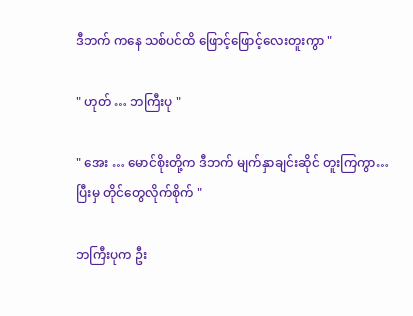ဒီဘက် ကနေ သစ်ပင်ထိ ဖြောင့်ဖြောင့်လေးတူးကွာ "

" ဟုတ် … ဘကြီးပု "

" အေး … မောင်စိုးတို့က ဒီဘက် မျက်နှာချင်းဆိုင် တူးကြကွာ… ပြီးမှ တိုင်တွေလိုက်စိုက် "

ဘကြီးပုက ဦး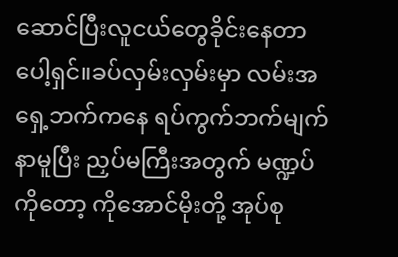ဆောင်ပြီးလူငယ်တွေခိုင်းနေတာပေါ့ရှင်။ခပ်လှမ်းလှမ်းမှာ လမ်းအရှေ့ဘက်ကနေ ရပ်ကွက်ဘက်မျက်နာမူပြီး ညှပ်မကြီးအတွက် မဏ္ဍပ်ကိုတော့ ကိုအောင်မိုးတို့ အုပ်စု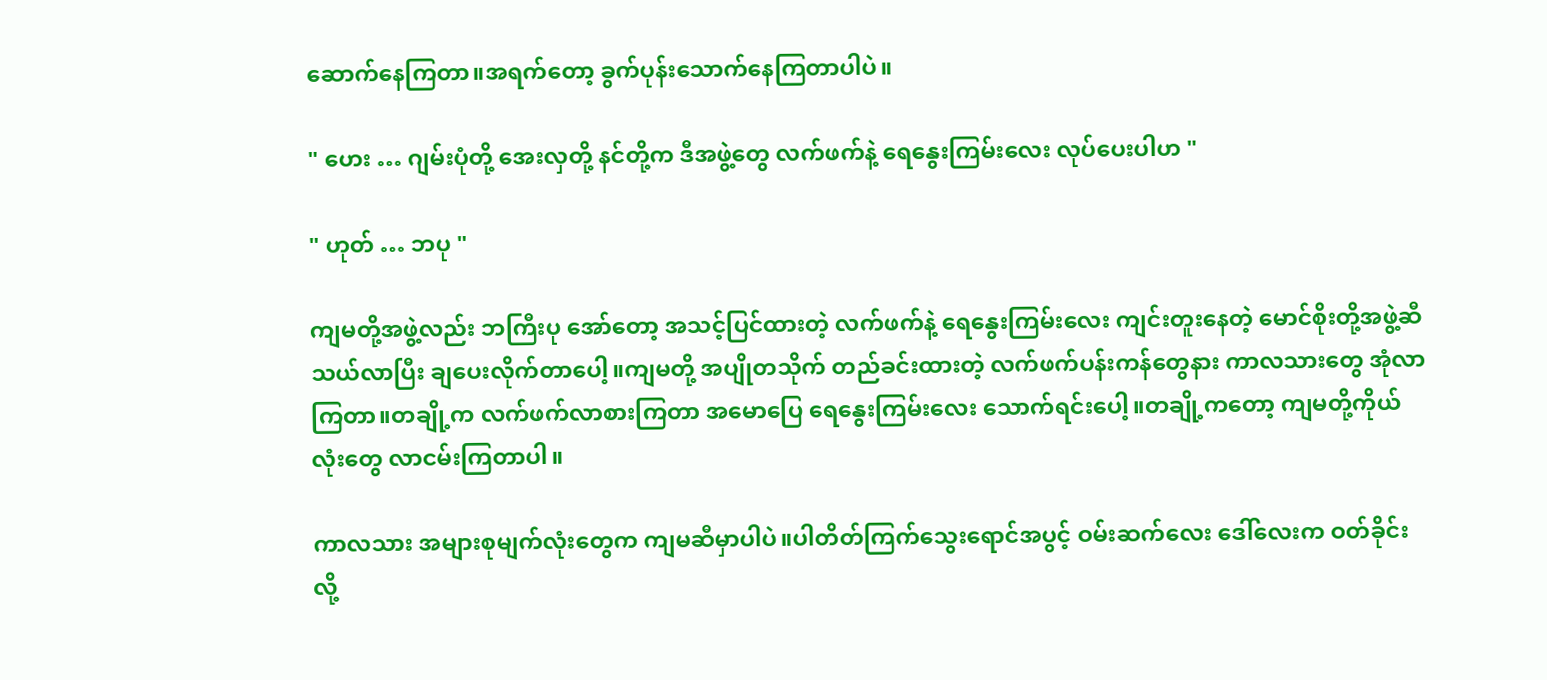ဆောက်နေကြတာ။အရက်တော့ ခွက်ပုန်းသောက်နေကြတာပါပဲ။

" ဟေး … ဂျမ်းပုံတို့ အေးလှတို့ နင်တို့က ဒီအဖွဲ့တွေ လက်ဖက်နဲ့ ရေနွေးကြမ်းလေး လုပ်ပေးပါဟ "

" ဟုတ် … ဘပု "

ကျမတို့အဖွဲ့လည်း ဘကြီးပု အော်တော့ အသင့်ပြင်ထားတဲ့ လက်ဖက်နဲ့ ရေနွေးကြမ်းလေး ကျင်းတူးနေတဲ့ မောင်စိုးတို့အဖွဲ့ဆီ သယ်လာပြီး ချပေးလိုက်တာပေါ့။ကျမတို့ အပျိုတသိုက် တည်ခင်းထားတဲ့ လက်ဖက်ပန်းကန်တွေနား ကာလသားတွေ အုံလာကြတာ။တချို့က လက်ဖက်လာစားကြတာ အမောပြေ ရေနွေးကြမ်းလေး သောက်ရင်းပေါ့။တချို့ကတော့ ကျမတို့ကိုယ်လုံးတွေ လာငမ်းကြတာပါ။

ကာလသား အများစုမျက်လုံးတွေက ကျမဆီမှာပါပဲ။ပါတိတ်ကြက်သွေးရောင်အပွင့် ဝမ်းဆက်လေး ဒေါ်လေးက ဝတ်ခိုင်းလို့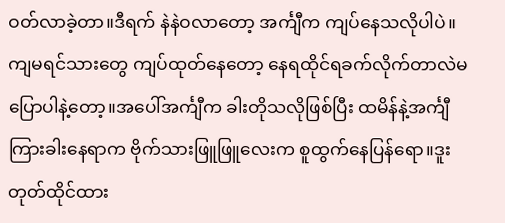ဝတ်လာခဲ့တာ။ဒီရက် နဲနဲဝလာတော့ အင်္ကျီက ကျပ်နေသလိုပါပဲ။ကျမရင်သားတွေ ကျပ်ထုတ်နေတော့ နေရထိုင်ရခက်လိုက်တာလဲမပြောပါနဲ့တော့။အပေါ်အင်္ကျီက ခါးတိုသလိုဖြစ်ပြီး ထမိန်နဲ့အင်္ကျီကြားခါးနေရာက ဗိုက်သားဖြူဖြူလေးက စူထွက်နေပြန်ရော။ဒူးတုတ်ထိုင်ထား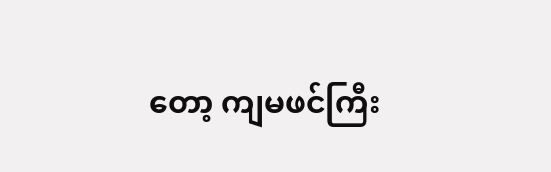တော့ ကျမဖင်ကြီး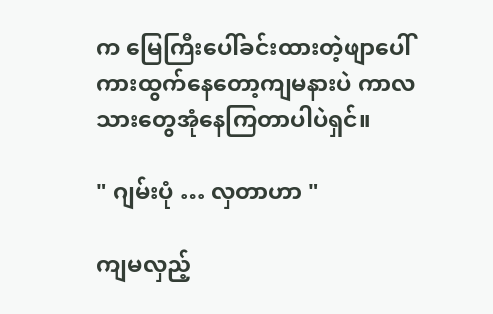က မြေကြီးပေါ်ခင်းထားတဲ့ဖျာပေါ် ကားထွက်နေတော့ကျမနားပဲ ကာလသားတွေအုံနေကြတာပါပဲရှင်။

" ဂျမ်းပုံ … လှတာဟာ "

ကျမလှည့်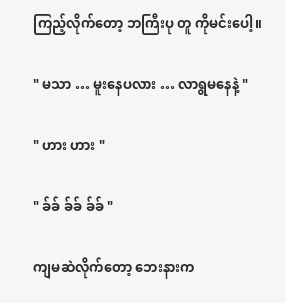ကြည့်လိုက်တော့ ဘကြီးပု တူ ကိုမင်းပေါ့။

" မသာ … မူးနေပလား … လာရွမနေနဲ့ "

" ဟား ဟား "

" ခ်ခ် ခ်ခ် ခ်ခ် "

ကျမဆဲလိုက်တော့ ဘေးနားက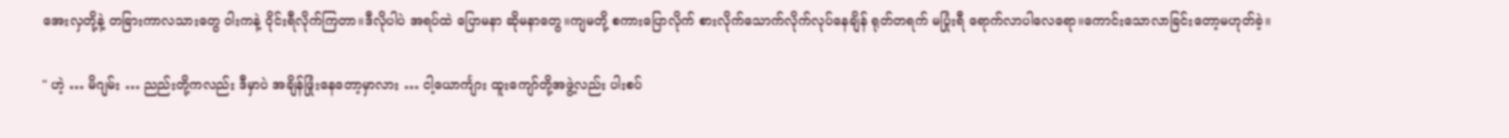အေးလှတို့နဲ့ တခြားကာလသားတွေ ဝါးကနဲ့ ဝိုင်းရီလိုက်ကြတာ။ဒီလိုပါပဲ အရပ်ထဲ ပြောမနာ ဆိုမနာတွေ။ကျမတို့ စကားပြောလိုက် စားလိုက်သောက်လိုက်လုပ်နေချိန် ရုတ်တရက် မပြုံးရီ ရောက်လာပါလေရော။ကောင်းသောလာခြင်းတော့မဟုတ်ခဲ့။

" ဟဲ့ … မိဂျမ်း … ညည်းတို့ကလည်း ဒီမှာပဲ အချိန်ဖြုံးနေတော့မှာလား … ငါ့ယောင်္ကျား ထူးကျော်တို့အဖွဲ့လည်း ပါးစပ်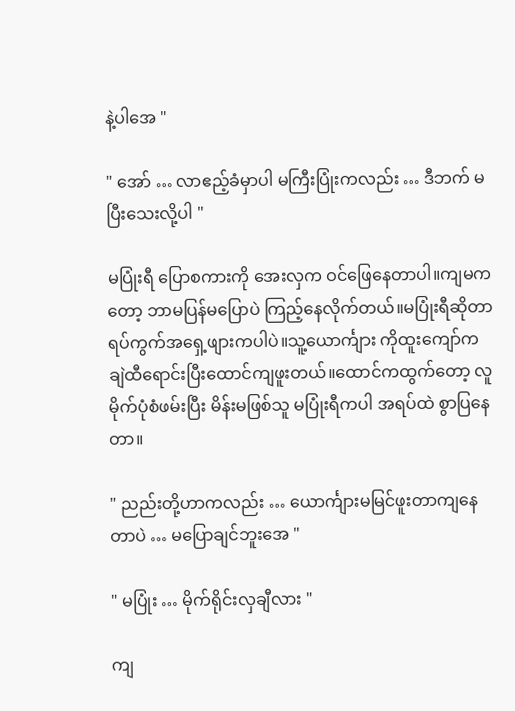နဲ့ပါအေ "

" အော် … လာဧည့်ခံမှာပါ မကြီးပြုံးကလည်း … ဒီဘက် မပြီးသေးလို့ပါ "

မပြုံးရီ ပြောစကားကို အေးလှက ဝင်ဖြေနေတာပါ။ကျမကတော့ ဘာမပြန်မပြောပဲ ကြည့်နေလိုက်တယ်။မပြုံးရီဆိုတာ ရပ်ကွက်အရှေ့ဖျားကပါပဲ။သူ့ယောင်္ကျား ကိုထူးကျော်က ချဲထီရောင်းပြီးထောင်ကျဖူးတယ်။ထောင်ကထွက်တော့ လူမိုက်ပုံစံဖမ်းပြီး မိန်းမဖြစ်သူ မပြုံးရီကပါ အရပ်ထဲ စွာပြနေတာ။

" ညည်းတို့ဟာကလည်း … ယောင်္ကျားမမြင်ဖူးတာကျနေတာပဲ … မပြောချင်ဘူးအေ "

" မပြုံး … မိုက်ရိုင်းလှချီလား "

ကျ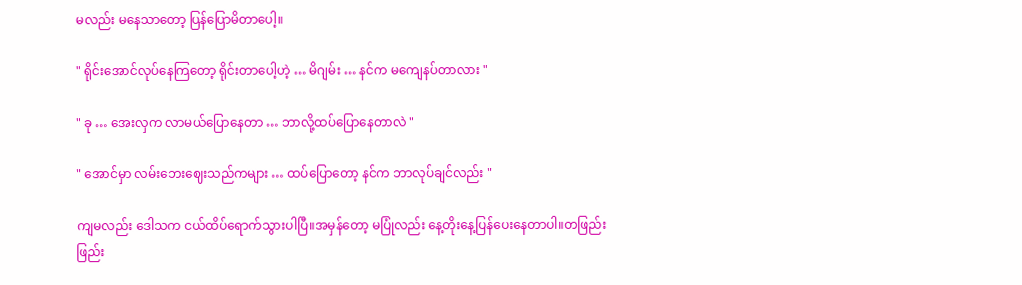မလည်း မနေသာတော့ ပြန်ပြောမိတာပေါ့။

" ရိုင်းအောင်လုပ်နေကြတော့ ရိုင်းတာပေါ့ဟဲ့ … မိဂျမ်း … နင်က မကျေနပ်တာလား "

" ခု … အေးလှက လာမယ်ပြောနေတာ … ဘာလို့ထပ်ပြောနေတာလဲ "

" အောင်မှာ လမ်းဘေးဈေးသည်ကများ … ထပ်ပြောတော့ နင်က ဘာလုပ်ချင်လည်း "

ကျမလည်း ဒေါသက ငယ်ထိပ်ရောက်သွားပါပြီ။အမှန်တော့ မပြုံလည်း နေ့တိုးနေ့ပြန်ပေးနေတာပါ။တဖြည်းဖြည်း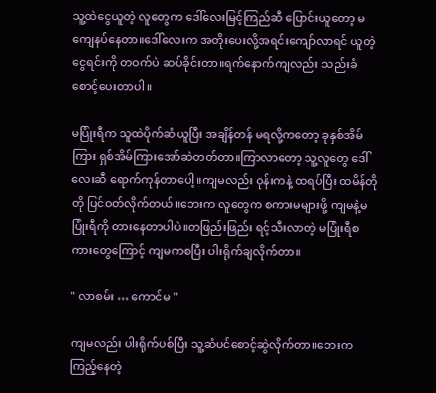သူ့ထဲငွေယူတဲ့ လူတွေက ဒေါ်လေးမြင့်ကြည်ဆီ ပြောင်းယူတော့ မကျေနပ်နေတာ။ဒေါ်လေးက အတိုးပေးလို့အရင်းကျော်လာရင် ယူတဲ့ငွေရင်းကို တဝက်ပဲ ဆပ်ခိုင်းတာ။ရက်နောက်ကျလည်း သည်းခံစောင့်ပေးတာပါ။

မပြုံးရီက သူထဲပိုက်ဆံယူပြီး အချိန်တန် မရလို့ကတော့ ခုနှစ်အိမ်ကြား ရှစ်အိမ်ကြားအော်ဆဲတတ်တာ။ကြာလာတော့ သူ့လူတွေ ဒေါ်လေးဆီ ရောက်ကုန်တာပေါ့။ကျမလည်း ဝုန်းကနဲ့ ထရပ်ပြီး ထမိန်တိုတို ပြင်ဝတ်လိုက်တယ်။ဘေးက လူတွေက စကားမများဖို့ ကျမနဲ့မပြုံးရီကို တားနေတာပါပဲ။တဖြည်းဖြည်း ရင့်သီးလာတဲ့ မပြုံးရီစကားတွေကြောင့် ကျမကစပြီး ပါးရိုက်ချလိုက်တာ။

" လာစမ်း … ကောင်မ "

ကျမလည်း ပါးရိုက်ပစ်ပြီး သူ့ဆံပင်စောင့်ဆွဲလိုက်တာ။ဘေးကကြည့်နေတဲ့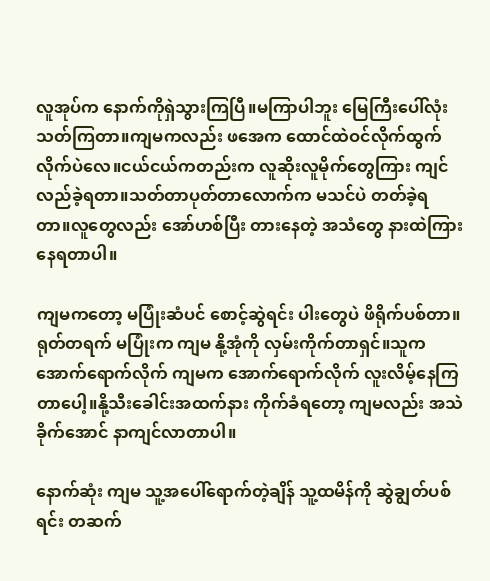လူအုပ်က နောက်ကိုရှဲသွားကြပြီ။မကြာပါဘူး မြေကြီးပေါ်လုံးသတ်ကြတာ။ကျမကလည်း ဖအေက ထောင်ထဲဝင်လိုက်ထွက်လိုက်ပဲလေ။ငယ်ငယ်ကတည်းက လူဆိုးလူမိုက်တွေကြား ကျင်လည်ခဲ့ရတာ။သတ်တာပုတ်တာလောက်က မသင်ပဲ တတ်ခဲ့ရတာ။လူတွေလည်း အော်ဟစ်ပြီး တားနေတဲ့ အသံတွေ နားထဲကြားနေရတာပါ။

ကျမကတော့ မပြုံးဆံပင် စောင့်ဆွဲရင်း ပါးတွေပဲ ဖိရိုက်ပစ်တာ။ရုတ်တရက် မပြုံးက ကျမ နို့အုံကို လှမ်းကိုက်တာရှင်။သူကအောက်ရောက်လိုက် ကျမက အောက်ရောက်လိုက် လူးလိမ့်နေကြတာပေါ့။နို့သီးခေါင်းအထက်နား ကိုက်ခံရတော့ ကျမလည်း အသဲခိုက်အောင် နာကျင်လာတာပါ။

နောက်ဆုံး ကျမ သူ့အပေါ်ရောက်တဲ့ချိန် သူ့ထမိန်ကို ဆွဲချွတ်ပစ်ရင်း တဆက်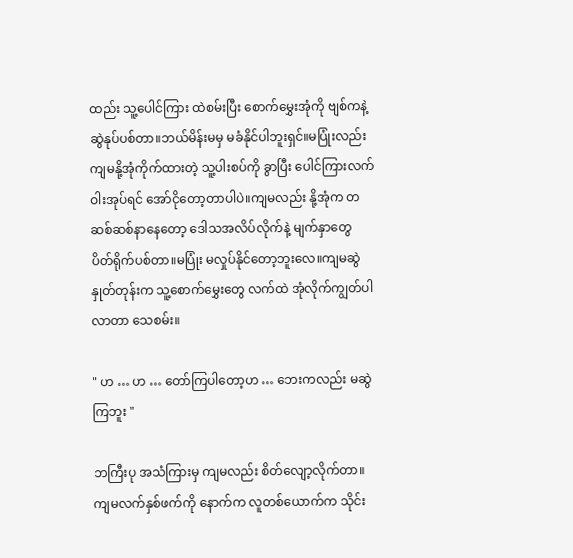ထည်း သူ့ပေါင်ကြား ထဲစမ်းပြီး စောက်မွှေးအုံကို ဗျစ်ကနဲ့ ဆွဲနုပ်ပစ်တာ။ဘယ်မိန်းမမှ မခံနိုင်ပါဘူးရှင်။မပြုံးလည်း ကျမနို့အုံကိုက်ထားတဲ့ သူ့ပါးစပ်ကို ခွာပြီး ပေါင်ကြားလက်ဝါးအုပ်ရင် အော်ငိုတော့တာပါပဲ။ကျမလည်း နို့အုံက တဆစ်ဆစ်နာနေတော့ ဒေါသအလိပ်လိုက်နဲ့ မျက်နှာတွေ ပိတ်ရိုက်ပစ်တာ။မပြုံး မလှုပ်နိုင်တော့ဘူးလေ။ကျမဆွဲနှုတ်တုန်းက သူ့စောက်မွှေးတွေ လက်ထဲ အုံလိုက်ကျွတ်ပါလာတာ သေစမ်း။

" ဟ … ဟ … တော်ကြပါတော့ဟ … ဘေးကလည်း မဆွဲကြဘူး "

ဘကြီးပု အသံကြားမှ ကျမလည်း စိတ်လျော့လိုက်တာ။ကျမလက်နှစ်ဖက်ကို နောက်က လူတစ်ယောက်က သိုင်း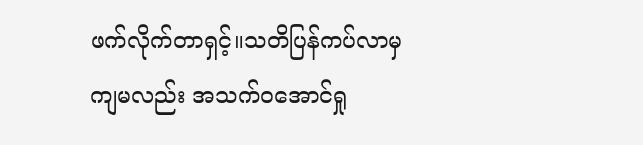ဖက်လိုက်တာရှင့်။သတိပြန်ကပ်လာမှ ကျမလည်း အသက်ဝအောင်ရှု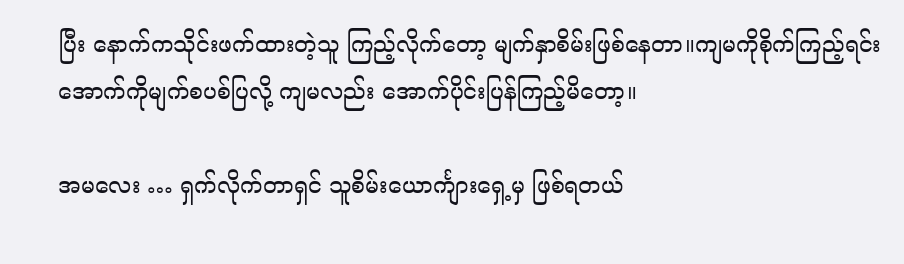ပြီး နောက်ကသိုင်းဖက်ထားတဲ့သူ ကြည့်လိုက်တော့ မျက်နှာစိမ်းဖြစ်နေတာ။ကျမကိုစိုက်ကြည့်ရင်း အောက်ကိုမျက်စပစ်ပြလို့ ကျမလည်း အောက်ပိုင်းပြန်ကြည့်မိတော့။

အမလေး … ရှက်လိုက်တာရှင် သူစိမ်းယောင်္ကျားရှေ့မှ ဖြစ်ရတယ်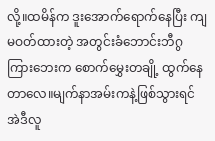လို့။ထမိန်က ဒူးအောက်ရောက်နေပြီး ကျမဝတ်ထားတဲ့ အတွင်းခံဘောင်းဘီဂွကြားဘေးက စောက်မွှေးတချို့ ထွက်နေတာလေ။မျက်နာအမ်းကနဲ့ဖြစ်သွားရင် အဲဒီလူ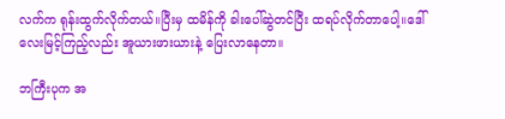လက်က ရုန်းထွက်လိုက်တယ်။ပြီးမှ ထမိန်ကို ခါးပေါ်ဆွဲတင်ပြီး ထရပ်လိုက်တာပေါ့။ဒေါ်လေးမြင့်ကြည့်လည်း အူယားဖားယားနဲ့ ပြေးလာနေတာ။

ဘကြီးပုက အ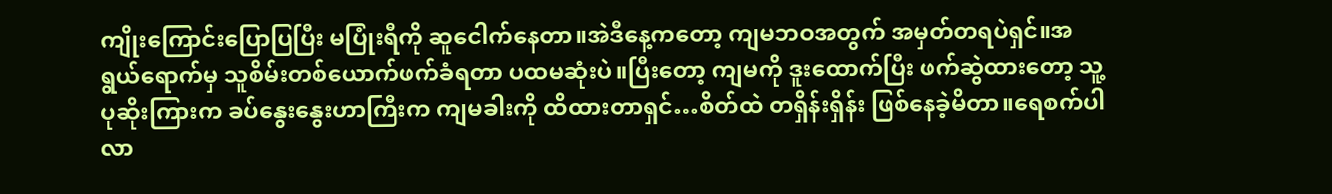ကျိုးကြောင်းပြောပြပြီး မပြုံးရီကို ဆူငေါက်နေတာ။အဲဒီနေ့ကတော့ ကျမဘဝအတွက် အမှတ်တရပဲရှင်။အရွယ်ရောက်မှ သူစိမ်းတစ်ယောက်ဖက်ခံရတာ ပထမဆုံးပဲ။ပြီးတော့ ကျမကို ဒူးထောက်ပြီး ဖက်ဆွဲထားတော့ သူ့ပုဆိုးကြားက ခပ်နွေးနွေးဟာကြီးက ကျမခါးကို ထိထားတာရှင်…စိတ်ထဲ တရှိန်းရှိန်း ဖြစ်နေခဲ့မိတာ။ရေစက်ပါလာ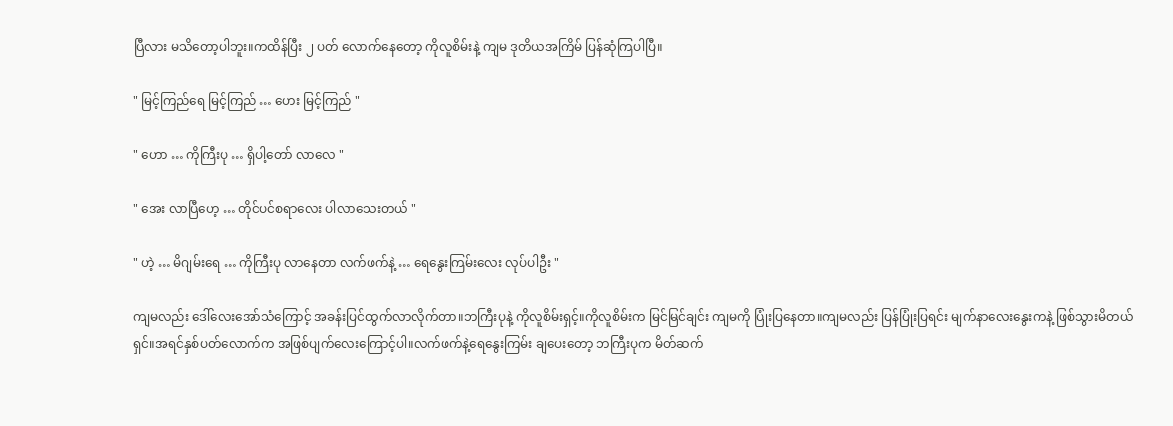ပြီလား မသိတော့ပါဘူး။ကထိန်ပြီး ၂ ပတ် လောက်နေတော့ ကိုလူစိမ်းနဲ့ ကျမ ဒုတိယအကြိမ် ပြန်ဆုံကြပါပြီ။

" မြင့်ကြည်ရေ မြင့်ကြည် … ဟေး မြင့်ကြည် "

" ဟော … ကိုကြီးပု … ရှိပါ့တော် လာလေ "

" အေး လာပြီဟေ့ … တိုင်ပင်စရာလေး ပါလာသေးတယ် "

" ဟဲ့ … မိဂျမ်းရေ … ကိုကြီးပု လာနေတာ လက်ဖက်နဲ့ … ရေနွေးကြမ်းလေး လုပ်ပါဦး "

ကျမလည်း ဒေါ်လေးအော်သံကြောင့် အခန်းပြင်ထွက်လာလိုက်တာ။ဘကြီးပုနဲ့ ကိုလူစိမ်းရှင့်။ကိုလူစိမ်းက မြင်မြင်ချင်း ကျမကို ပြုံးပြနေတာ။ကျမလည်း ပြန်ပြုံးပြရင်း မျက်နာလေးနွေးကနဲ့ ဖြစ်သွားမိတယ်ရှင်။အရင်နှစ်ပတ်လောက်က အဖြစ်ပျက်လေးကြောင့်ပါ။လက်ဖက်နဲ့ရေနွေးကြမ်း ချပေးတော့ ဘကြီးပုက မိတ်ဆက်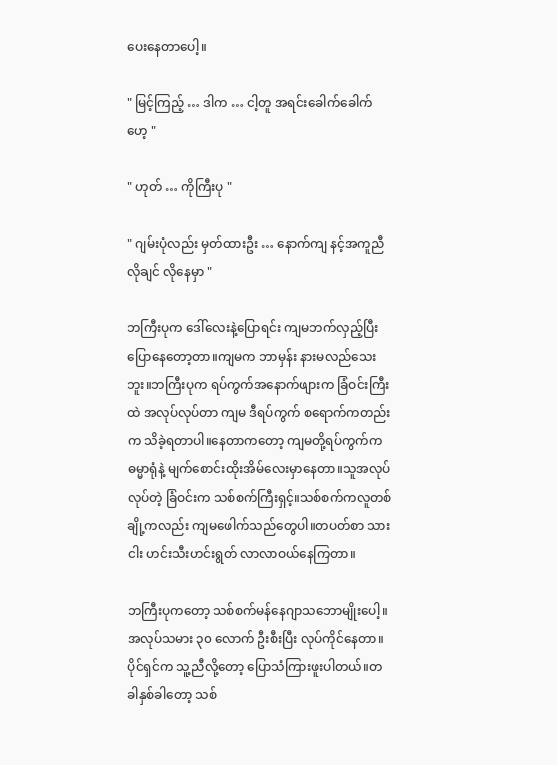ပေးနေတာပေါ့။

" မြင့်ကြည့် … ဒါက … ငါ့တူ အရင်းခေါက်ခေါက်ဟေ့ "

" ဟုတ် … ကိုကြီးပု "

" ဂျမ်းပုံလည်း မှတ်ထားဦး … နောက်ကျ နင့်အကူညီလိုချင် လိုနေမှာ "

ဘကြီးပုက ဒေါ်လေးနဲ့ပြောရင်း ကျမဘက်လှည့်ပြီး ပြောနေတော့တာ။ကျမက ဘာမှန်း နားမလည်သေးဘူး။ဘကြီးပုက ရပ်ကွက်အနောက်ဖျားက ခြံဝင်းကြီးထဲ အလုပ်လုပ်တာ ကျမ ဒီရပ်ကွက် စရောက်ကတည်းက သိခဲ့ရတာပါ။နေတာကတော့ ကျမတို့ရပ်ကွက်က ဓမ္မာရုံနဲ့ မျက်စောင်းထိုးအိမ်လေးမှာနေတာ။သူအလုပ်လုပ်တဲ့ ခြံဝင်းက သစ်စက်ကြီးရှင့်။သစ်စက်ကလူတစ်ချို့ကလည်း ကျမဖေါက်သည်တွေပါ။တပတ်စာ သားငါး ဟင်းသီးဟင်းရွတ် လာလာဝယ်နေကြတာ။

ဘကြီးပုကတော့ သစ်စက်မန်နေဂျာသဘောမျိုးပေါ့။အလုပ်သမား ၃၀ လောက် ဦးစီးပြီး လုပ်ကိုင်နေတာ။ပိုင်ရှင်က သူ့ညီလို့တော့ ပြောသံကြားဖူးပါတယ်။တခါနှစ်ခါတော့ သစ်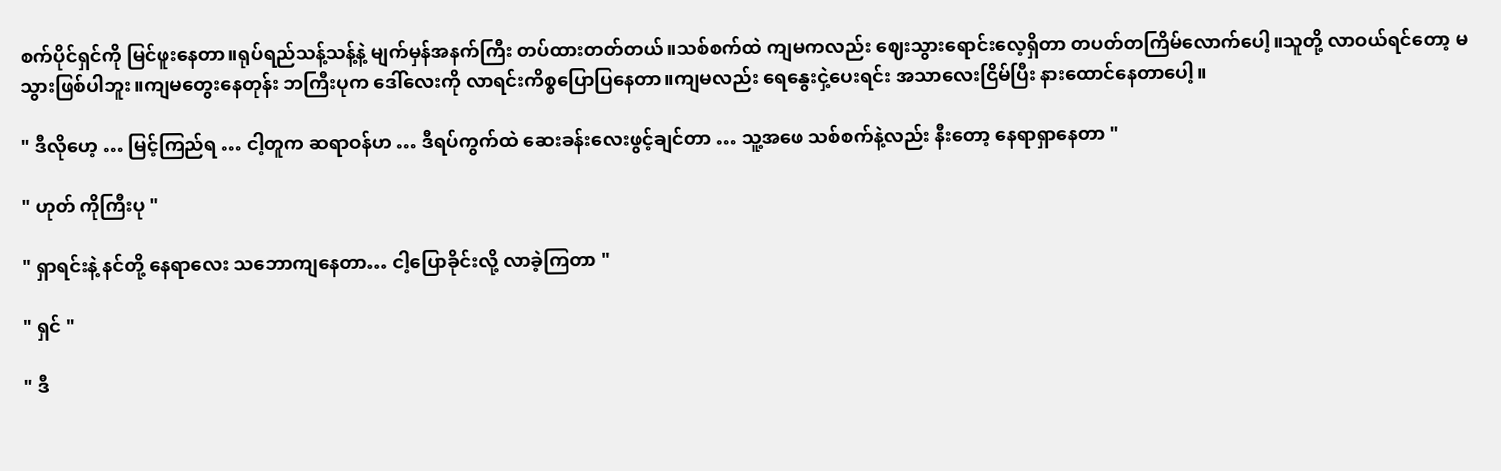စက်ပိုင်ရှင်ကို မြင်ဖူးနေတာ။ရုပ်ရည်သန့်သန့်နဲ့ မျက်မှန်အနက်ကြီး တပ်ထားတတ်တယ်။သစ်စက်ထဲ ကျမကလည်း ဈေးသွားရောင်းလေ့ရှိတာ တပတ်တကြိမ်လောက်ပေါ့။သူတို့ လာဝယ်ရင်တော့ မသွားဖြစ်ပါဘူး။ကျမတွေးနေတုန်း ဘကြီးပုက ဒေါ်လေးကို လာရင်းကိစ္စပြောပြနေတာ။ကျမလည်း ရေနွေးငှဲ့ပေးရင်း အသာလေးငြိမ်ပြီး နားထောင်နေတာပေါ့။

" ဒီလိုဟေ့ … မြင့်ကြည်ရ … ငါ့တူက ဆရာဝန်ဟ … ဒီရပ်ကွက်ထဲ ဆေးခန်းလေးဖွင့်ချင်တာ … သူ့အဖေ သစ်စက်နဲ့လည်း နီးတော့ နေရာရှာနေတာ "

" ဟုတ် ကိုကြီးပု "

" ရှာရင်းနဲ့ နင်တို့ နေရာလေး သဘောကျနေတာ… ငါ့ပြောခိုင်းလို့ လာခဲ့ကြတာ "

" ရှင် "

" ဒီ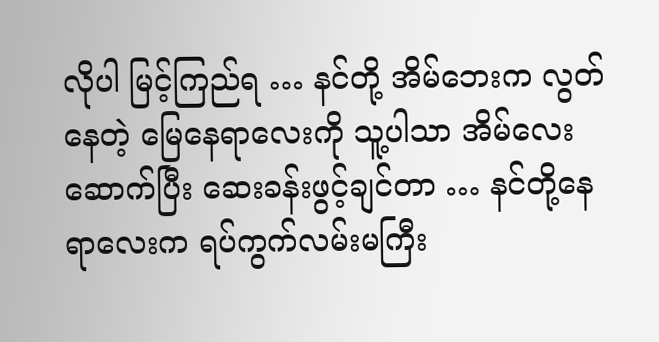လိုပါ မြင့်ကြည်ရ … နင်တို့ အိမ်ဘေးက လွတ်နေတဲ့ မြေနေရာလေးကို သူ့ပါသာ အိမ်လေးဆောက်ပြီး ဆေးခန်းဖွင့်ချင်တာ … နင်တို့နေရာလေးက ရပ်ကွက်လမ်းမကြီး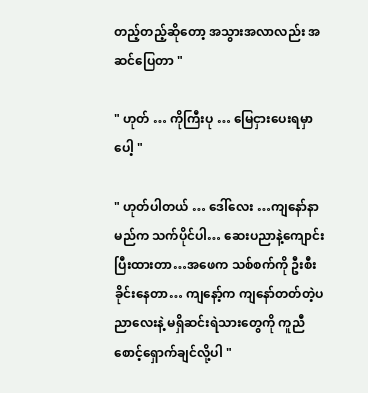တည့်တည့်ဆိုတော့ အသွားအလာလည်း အဆင်ပြေတာ "

" ဟုတ် … ကိုကြီးပု … မြေငှားပေးရမှာပေါ့ "

" ဟုတ်ပါတယ် … ဒေါ်လေး …ကျနော်နာမည်က သက်ပိုင်ပါ… ဆေးပညာနဲ့ကျောင်းပြီးထားတာ…အဖေက သစ်စက်ကို ဦးစီးခိုင်းနေတာ… ကျနော့်က ကျနော်တတ်တဲ့ပညာလေးနဲ့ မရှိဆင်းရဲသားတွေကို ကူညီစောင့်ရှောက်ချင်လို့ပါ "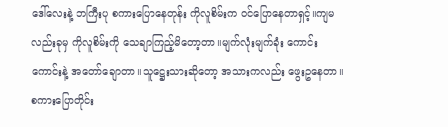ဒေါ်လေးနဲ့ ဘကြီးပု စကားပြောနေတုန်း ကိုလူစိမ်းက ဝင်ပြောနေတာရှင့်။ကျမလည်းခုမှ ကိုလူစိမ်းကို သေချာကြည့်မိတော့တာ။မျက်လုံးမျက်ခုံး ကောင်းကောင်းနဲ့ အတော်ချောတာ။သူဋ္ဌေးသားဆိုတော့ အသားကလည်း ဖွေးဥနေတာ။စကားပြောတိုင်း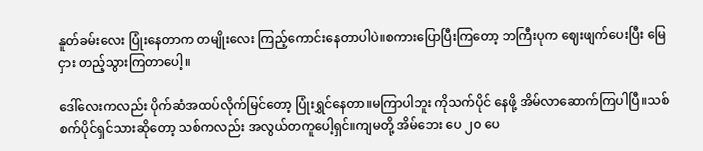နူတ်ခမ်းလေး ပြုံးနေတာက တမျိုးလေး ကြည့်ကောင်းနေတာပါပဲ။စကားပြောပြီးကြတော့ ဘကြီးပုက ဈေးဖျက်ပေးပြီး မြေငှား တည့်သွားကြတာပေါ့။

ဒေါ်လေးကလည်း ပိုက်ဆံအထပ်လိုက်မြင်တော့ ပြုံးရွှင်နေတာ။မကြာပါဘူး ကိုသက်ပိုင် နေဖို့ အိမ်လာဆောက်ကြပါပြီ။သစ်စက်ပိုင်ရှင်သားဆိုတော့ သစ်ကလည်း အလွယ်တကူပေါ့ရှင်။ကျမတို့ အိမ်ဘေး ပေ ၂၀ ပေ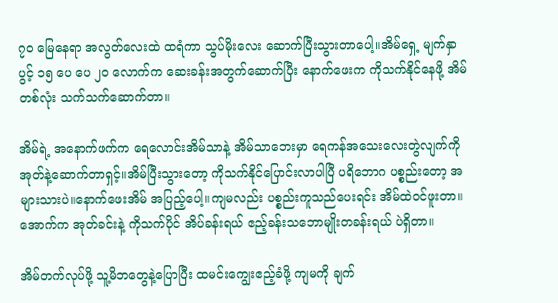၇၀ မြေနေရာ အလွတ်လေးထဲ ထရံကာ သွပ်မိုးလေး ဆောက်ပြီးသွားတာပေါ့။အိမ်ရှေ့ မျက်နှာပွင့် ၁၅ ပေ ပေ ၂၀ လောက်က ဆေးခန်းအတွက်ဆောက်ပြီး နောက်ဖေးက ကိုသက်နိုင်နေဖို့ အိမ်တစ်လုံး သက်သက်ဆောက်တာ။

အိမ်ရဲ့ အနောက်ဖက်က ရေလောင်းအိမ်သာနဲ့ အိမ်သာဘေးမှာ ရေကန်အသေးလေးတွဲလျက်ကို အုတ်နဲ့ဆောက်တာရှင့်။အိမ်ပြီးသွားတော့ ကိုသက်နိုင်ပြောင်းလာပါပြီ ပရိဘောဂ ပစ္စည်းတော့ အများသားပဲ။နောက်ဖေးအိမ် အပြည့်ပေါ့။ကျမလည်း ပစ္စည်းကူသည်ပေးရင်း အိမ်ထဲဝင်ဖူးတာ။အောက်က အုတ်ခင်းနဲ့ ကိုသက်ပိုင် အိပ်ခန်းရယ် ဧည့်ခန်းသဘောမျိုးတခန်းရယ် ပဲရှိတာ။

အိမ်တက်လုပ်ဖို့ သူ့မိဘတွေနဲ့ပြောပြီး ထမင်းကျွေးဧည့်ခံဖို့ ကျမကို ချက်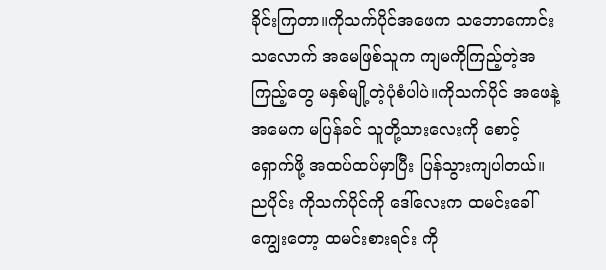ခိုင်းကြတာ။ကိုသက်ပိုင်အဖေက သဘောကောင်းသလောက် အမေဖြစ်သူက ကျမကိုကြည့်တဲ့အကြည့်တွေ မနှစ်မျို့တဲ့ပုံစံပါပဲ။ကိုသက်ပိုင် အဖေနဲ့အမေက မပြန်ခင် သူတို့သားလေးကို စောင့်ရှောက်ဖို့ အထပ်ထပ်မှာပြီး ပြန်သွားကျပါတယ်။ညပိုင်း ကိုသက်ပိုင်ကို ဒေါ်လေးက ထမင်းခေါ်ကျွေးတော့ ထမင်းစားရင်း ကို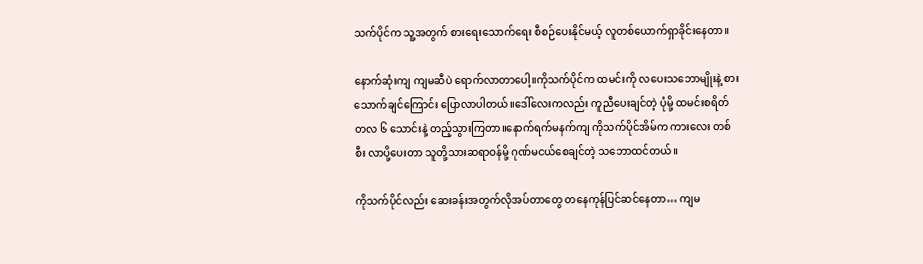သက်ပိုင်က သူ့အတွက် စားရေးသောက်ရေး စီစဉ်ပေးနိုင်မယ့် လူတစ်ယောက်ရှာခိုင်းနေတာ။

နောက်ဆုံးကျ ကျမဆီပဲ ရောက်လာတာပေါ့။ကိုသက်ပိုင်က ထမင်းကို လပေးသဘောမျိုးနဲ့ စားသောက်ချင်ကြောင်း ပြောလာပါတယ်။ဒေါ်လေးကလည်း ကူညီပေးချင်တဲ့ ပုံမို့ ထမင်းစရိတ် တလ ၆ သောင်းနဲ့ တည့်သွားကြတာ။နောက်ရက်မနက်ကျ ကိုသက်ပိုင်အိမ်က ကားလေး တစ်စီး လာပို့ပေးတာ သူတို့သားဆရာဝန်မို့ ဂုဏ်မငယ်စေချင်တဲ့ သဘောထင်တယ်။

ကိုသက်ပိုင်လည်း ဆေးခန်းအတွက်လိုအပ်တာတွေ တနေကုန်ပြင်ဆင်နေတာ… ကျမ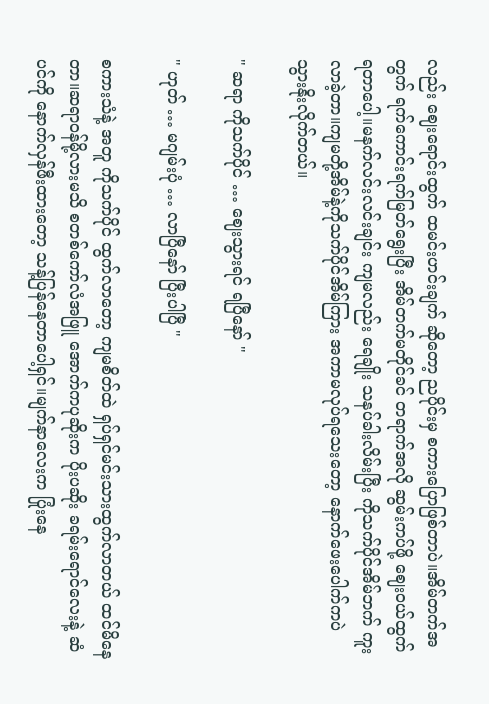လည်း ဈေးရောင်းထွက် ထမင်းဟင်းချက် ဆိုတော့ ညပိုင်းမှ စကားပြောဖြစ်တာပဲ။အိမ်တက်အတွက် ရက်ကောင်းရက်မြတ်ရွေးပြီး အိမ်တက်မတိုင်ခင် တရာက်အလို ဆွမ်းကပ်ဖို့ ဈေးဝယ်ထွက်ရတာပေါ့။မနက်လင်းလင်းချင်း ကျမလည်း ရေချိုး သနပ်ခါးလိမ်းပြီး ကိုသက်ပိုင်အိမ်ဘက် ကူးလာခဲ့တာ။ကျမတို့အိမ်နဲ့ကိုသက်ပိုင်အိမ်ကြား အကာမလုပ်ရသေးတော့ နောက်ဖေးပေါက်ကပဲ သွားနိုးလိုက်တယ်။

" ဆရာ ကိုသက်ပိုင် … ဈေးသွားရင် ရပြီနော် "

" ဟုတ် … မဂျမ်းပုံ … လာပြီနော် ပြီးပါပြီ "

စကားသံနဲ့ အတူ ကိုသက်ပိုင် ထွက်လာတော့ ကျမစိတ်ထဲ ရှပ်ရှင်မင်းသားထွက်လာတယ် ထင်မိနေတာ။ဆရာဝန်မို့လားမသိ စတစ်ကော်လံအဖြူ အောက်ကပုဆိုးက ပိုးပဆိုး ခရမ်းရောင်လေးနဲ့ ဆံပင်ကို နောက်လှန်ဖီးထားတော့ သန့်ပြန်နေတာပေါ့ရှင်။မျက်နာလေးက ပြုံးနေ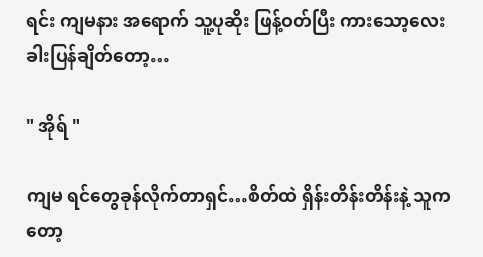ရင်း ကျမနား အရောက် သူ့ပုဆိုး ဖြန့်ဝတ်ပြီး ကားသော့လေး ခါးပြန်ချိတ်တော့…

" အိုရ် "

ကျမ ရင်တွေခုန်လိုက်တာရှင်…စိတ်ထဲ ရှိန်းတိန်းတိန်းနဲ့ သူကတော့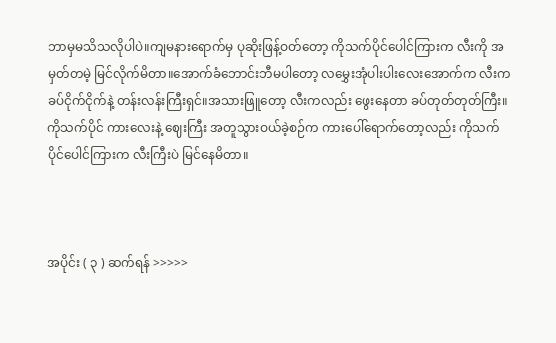ဘာမှမသိသလိုပါပဲ။ကျမနားရောက်မှ ပုဆိုးဖြန့်ဝတ်တော့ ကိုသက်ပိုင်ပေါင်ကြားက လီးကို အမှတ်တမဲ့ မြင်လိုက်မိတာ။အောက်ခံဘောင်းဘီမပါတော့ လမွှေးအုံပါးပါးလေးအောက်က လီးက ခပ်ငိုက်ငိုက်နဲ့ တန်းလန်းကြီးရှင်။အသားဖြူတော့ လီးကလည်း ဖွေးနေတာ ခပ်တုတ်တုတ်ကြီး။ကိုသက်ပိုင် ကားလေးနဲ့ ဈေးကြီး အတူသွားဝယ်ခဲ့စဉ်က ကားပေါ်ရောက်တော့လည်း ကိုသက်ပိုင်ပေါင်ကြားက လီးကြီးပဲ မြင်နေမိတာ။



အပိုင်း ( ၃ ) ဆက်ရန် >>>>>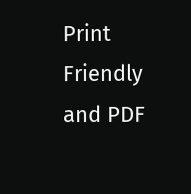Print Friendly and PDF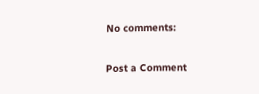No comments:

Post a Comment